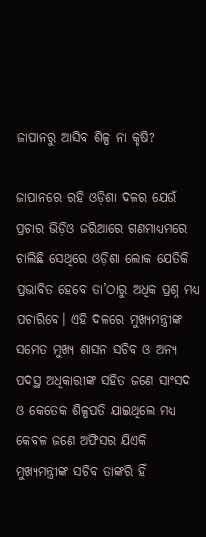ଜାପାନରୁ ଆସିବ ଶିଳ୍ପ ନା କୃଷି?

ଜାପାନରେ ରହି ଓଡ଼ିଶା ଦଳର ଯେଉଁ ପ୍ରଚାର ଭିଡ଼ିଓ ଜରିଆରେ ଗଣମାଧ୍ୟମରେ ଚାଲିଛି ସେଥିରେ ଓଡ଼ିଶା ଲୋକ ଯେତିକି ପ୍ରଭାବିତ ହେବେ ତା’ଠାରୁ ଅଧିକ ପ୍ରଶ୍ନ ମଧ୍ୟ ପଚାରିବେ। ଏହି ଦଳରେ ମୁଖ୍ୟମନ୍ତ୍ରୀଙ୍କ ସମେତ ମୁଖ୍ୟ ଶାସନ ସଚିବ ଓ ଅନ୍ୟ ପଦସ୍ଥ ଅଧିକାରୀଙ୍କ ସହିତ ଜଣେ ସାଂସଦ ଓ କେତେକ ଶିଳ୍ପପତି ଯାଇଥିଲେ ମଧ୍ୟ କେବଳ ଜଣେ ଅଫିସର ଯିଏକି ମୁଖ୍ୟମନ୍ତ୍ରୀଙ୍କ ସଚିବ ତାଙ୍କରି ହିଁ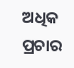ଅଧିକ ପ୍ରଚାର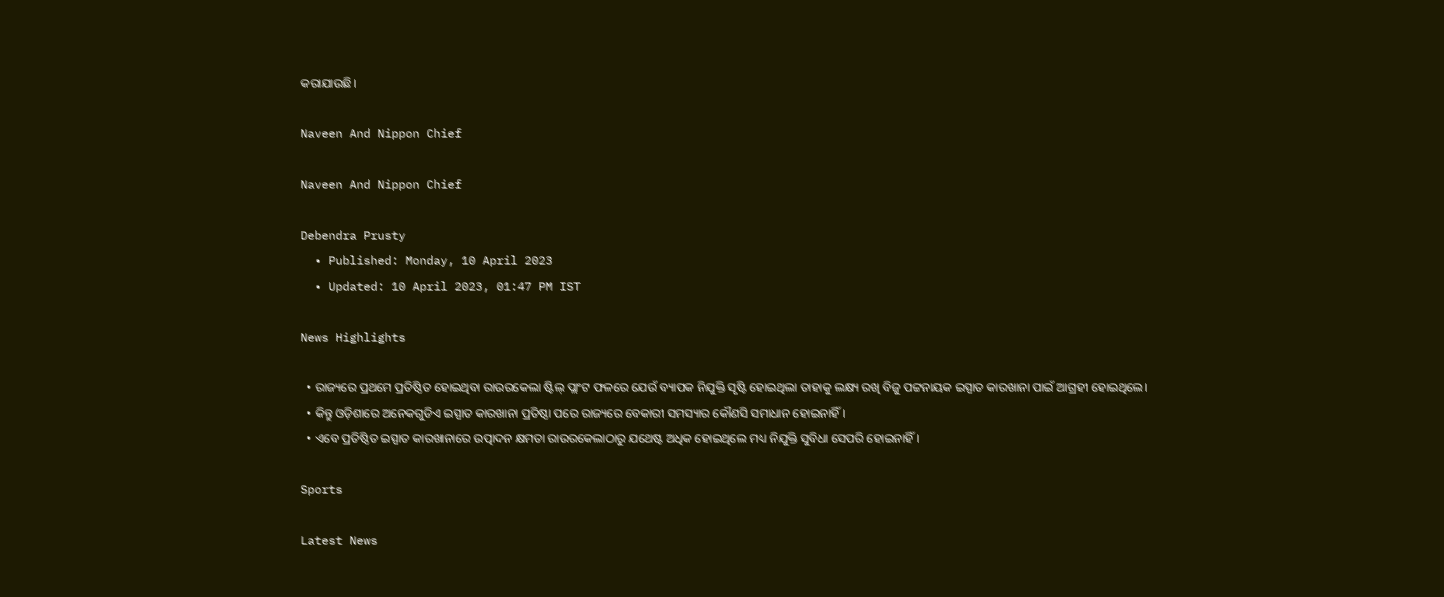କରାଯାଉଛି।

Naveen And Nippon Chief

Naveen And Nippon Chief

Debendra Prusty
  • Published: Monday, 10 April 2023
  • Updated: 10 April 2023, 01:47 PM IST

News Highlights

  • ରାଜ୍ୟରେ ପ୍ରଥମେ ପ୍ରତିଷ୍ଠିତ ହୋଇଥିବା ରାଉରକେଲା ଷ୍ଟିଲ୍ ପ୍ଲାଂଟ ଫଳରେ ଯେଉଁ ବ୍ୟାପକ ନିଯୁକ୍ତି ସୃଷ୍ଟି ହୋଇଥିଲା ତାହାକୁ ଲକ୍ଷ୍ୟ ରଖି ବିଜୁ ପଟ୍ଟନାୟକ ଇସ୍ପାତ କାରଖାନା ପାଇଁ ଆଗ୍ରହୀ ହୋଇଥିଲେ।
  • କିନ୍ତୁ ଓଡ଼ିଶାରେ ଅନେକଗୁଡିଏ ଇସ୍ପାତ କାରଖାନା ପ୍ରତିଷ୍ଠା ପରେ ରାଜ୍ୟରେ ବେକାରୀ ସମସ୍ୟାର କୌଣସି ସମାଧାନ ହୋଇନାହିଁ।
  • ଏବେ ପ୍ରତିଷ୍ଠିତ ଇସ୍ପାତ କାରଖାନାରେ ଉତ୍ପାଦନ କ୍ଷମତା ରାଉରକେଲାଠାରୁ ଯଥେଷ୍ଟ ଅଧିକ ହୋଇଥିଲେ ମଧ୍ୟ ନିଯୁକ୍ତି ସୁବିଧା ସେପରି ହୋଇନାହିଁ।

Sports

Latest News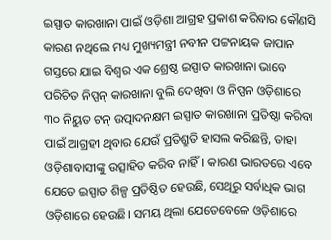ଇସ୍ପାତ କାରଖାନା ପାଇଁ ଓଡ଼ିଶା ଆଗ୍ରହ ପ୍ରକାଶ କରିବାର କୌଣସି କାରଣ ନଥିଲେ ମଧ୍ୟ ମୁଖ୍ୟମନ୍ତ୍ରୀ ନବୀନ ପଟ୍ଟନାୟକ ଜାପାନ ଗସ୍ତରେ ଯାଇ ବିଶ୍ୱର ଏକ ଶ୍ରେଷ୍ଠ ଇସ୍ପାତ କାରଖାନା ଭାବେ ପରିଚିତ ନିପ୍ପନ୍ କାରଖାନା ବୁଲି ଦେଖିବା ଓ ନିପ୍ପନ ଓଡ଼ିଶାରେ ୩୦ ନିୟୁତ ଟନ୍ ଉତ୍ପାଦନକ୍ଷମ ଇସ୍ପାତ କାରଖାନା ପ୍ରତିଷ୍ଠା କରିବା ପାଇଁ ଆଗ୍ରହୀ ଥିବାର ଯେଉଁ ପ୍ରତିଶ୍ରୁତି ହାସଲ କରିଛନ୍ତି, ତାହା ଓଡ଼ିଶାବାସୀଙ୍କୁ ଉତ୍ସାହିତ କରିବ ନାହିଁ। କାରଣ ଭାରତରେ ଏବେ ଯେତେ ଇସ୍ପାତ ଶିଳ୍ପ ପ୍ରତିଷ୍ଠିତ ହେଉଛି, ସେଥିରୁ ସର୍ବାଧିକ ଭାଗ ଓଡ଼ିଶାରେ ହେଉଛି। ସମୟ ଥିଲା ଯେତେବେଳେ ଓଡ଼ିଶାରେ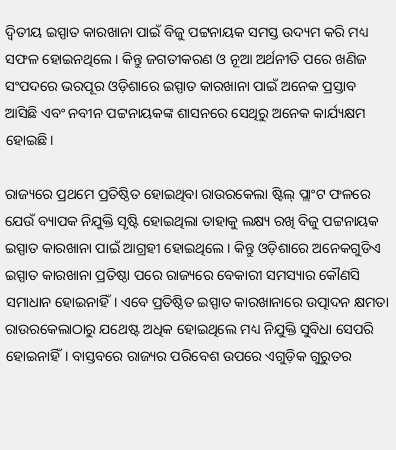ଦ୍ୱିତୀୟ ଇସ୍ପାତ କାରଖାନା ପାଇଁ ବିଜୁ ପଟ୍ଟନାୟକ ସମସ୍ତ ଉଦ୍ୟମ କରି ମଧ୍ୟ ସଫଳ ହୋଇନଥିଲେ। କିନ୍ତୁ ଜଗତୀକରଣ ଓ ନୂଆ ଅର୍ଥନୀତି ପରେ ଖଣିଜ ସଂପଦରେ ଭରପୂର ଓଡ଼ିଶାରେ ଇସ୍ପାତ କାରଖାନା ପାଇଁ ଅନେକ ପ୍ରସ୍ତାବ ଆସିଛି ଏବଂ ନବୀନ ପଟ୍ଟନାୟକଙ୍କ ଶାସନରେ ସେଥିରୁ ଅନେକ କାର୍ଯ୍ୟକ୍ଷମ ହୋଇଛି।

ରାଜ୍ୟରେ ପ୍ରଥମେ ପ୍ରତିଷ୍ଠିତ ହୋଇଥିବା ରାଉରକେଲା ଷ୍ଟିଲ୍ ପ୍ଲାଂଟ ଫଳରେ ଯେଉଁ ବ୍ୟାପକ ନିଯୁକ୍ତି ସୃଷ୍ଟି ହୋଇଥିଲା ତାହାକୁ ଲକ୍ଷ୍ୟ ରଖି ବିଜୁ ପଟ୍ଟନାୟକ ଇସ୍ପାତ କାରଖାନା ପାଇଁ ଆଗ୍ରହୀ ହୋଇଥିଲେ। କିନ୍ତୁ ଓଡ଼ିଶାରେ ଅନେକଗୁଡିଏ ଇସ୍ପାତ କାରଖାନା ପ୍ରତିଷ୍ଠା ପରେ ରାଜ୍ୟରେ ବେକାରୀ ସମସ୍ୟାର କୌଣସି ସମାଧାନ ହୋଇନାହିଁ। ଏବେ ପ୍ରତିଷ୍ଠିତ ଇସ୍ପାତ କାରଖାନାରେ ଉତ୍ପାଦନ କ୍ଷମତା ରାଉରକେଲାଠାରୁ ଯଥେଷ୍ଟ ଅଧିକ ହୋଇଥିଲେ ମଧ୍ୟ ନିଯୁକ୍ତି ସୁବିଧା ସେପରି ହୋଇନାହିଁ। ବାସ୍ତବରେ ରାଜ୍ୟର ପରିବେଶ ଉପରେ ଏଗୁଡ଼ିକ ଗୁରୁତର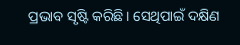ପ୍ରଭାବ ସୃଷ୍ଟି କରିଛି। ସେଥିପାଇଁ ଦକ୍ଷିଣ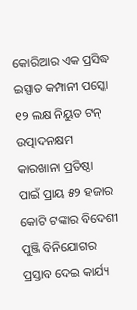କୋରିଆର ଏକ ପ୍ରସିଦ୍ଧ ଇସ୍ପାତ କମ୍ପାନୀ ପସ୍କୋ ୧୨ ଲକ୍ଷ ନିୟୁତ ଟନ୍ ଉତ୍ପାଦନକ୍ଷମ କାରଖାନା ପ୍ରତିଷ୍ଠା ପାଇଁ ପ୍ରାୟ ୫୨ ହଜାର କୋଟି ଟଙ୍କାର ବିଦେଶୀ ପୁଞ୍ଜି ବିନିଯୋଗର ପ୍ରସ୍ତାବ ଦେଇ କାର୍ଯ୍ୟ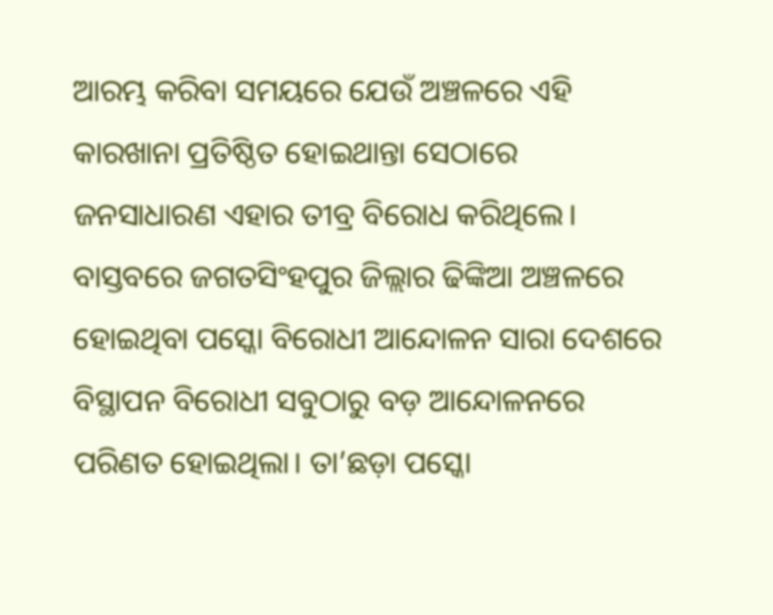ଆରମ୍ଭ କରିବା ସମୟରେ ଯେଉଁ ଅଞ୍ଚଳରେ ଏହି କାରଖାନା ପ୍ରତିଷ୍ଠିତ ହୋଇଥାନ୍ତା ସେଠାରେ ଜନସାଧାରଣ ଏହାର ତୀବ୍ର ବିରୋଧ କରିଥିଲେ। ବାସ୍ତବରେ ଜଗତସିଂହପୁର ଜିଲ୍ଲାର ଢିଙ୍କିଆ ଅଞ୍ଚଳରେ ହୋଇଥିବା ପସ୍କୋ ବିରୋଧୀ ଆନ୍ଦୋଳନ ସାରା ଦେଶରେ ବିସ୍ଥାପନ ବିରୋଧୀ ସବୁଠାରୁ ବଡ଼ ଆନ୍ଦୋଳନରେ ପରିଣତ ହୋଇଥିଲା। ତା’ଛଡ଼ା ପସ୍କୋ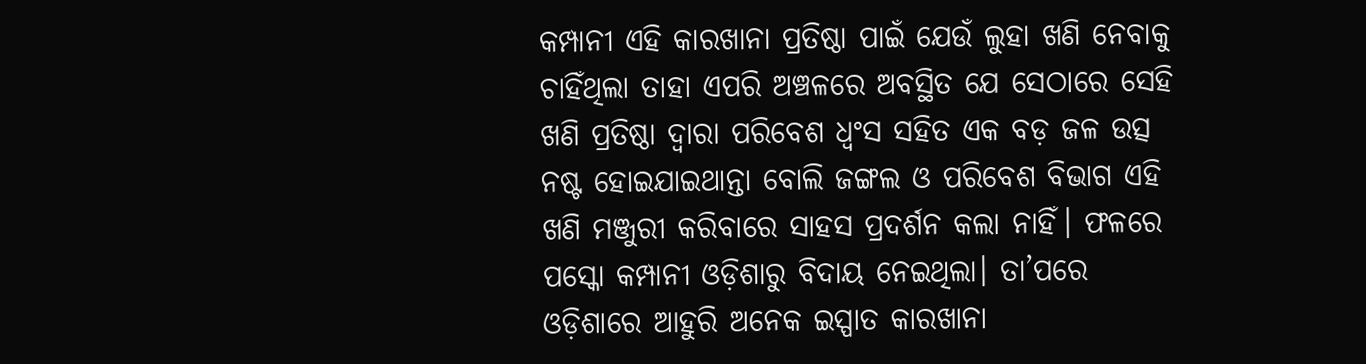କମ୍ପାନୀ ଏହି କାରଖାନା ପ୍ରତିଷ୍ଠା ପାଇଁ ଯେଉଁ ଲୁହା ଖଣି ନେବାକୁ ଚାହିଁଥିଲା ତାହା ଏପରି ଅଞ୍ଚଳରେ ଅବସ୍ଥିତ ଯେ ସେଠାରେ ସେହି ଖଣି ପ୍ରତିଷ୍ଠା ଦ୍ୱାରା ପରିବେଶ ଧ୍ୱଂସ ସହିତ ଏକ ବଡ଼ ଜଳ ଉତ୍ସ ନଷ୍ଟ ହୋଇଯାଇଥାନ୍ତା ବୋଲି ଜଙ୍ଗଲ ଓ ପରିବେଶ ବିଭାଗ ଏହି ଖଣି ମଞ୍ଜୁରୀ କରିବାରେ ସାହସ ପ୍ରଦର୍ଶନ କଲା ନାହିଁ। ଫଳରେ ପସ୍କୋ କମ୍ପାନୀ ଓଡ଼ିଶାରୁ ବିଦାୟ ନେଇଥିଲା। ତା’ପରେ ଓଡ଼ିଶାରେ ଆହୁରି ଅନେକ ଇସ୍ପାତ କାରଖାନା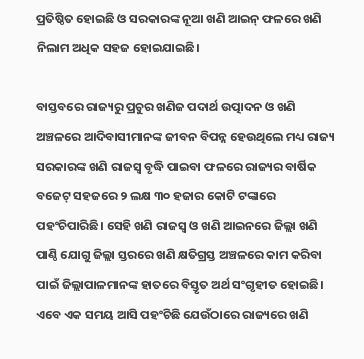ପ୍ରତିଷ୍ଠିତ ହୋଇଛି ଓ ସରକାରଙ୍କ ନୂଆ ଖଣି ଆଇନ୍ ଫଳରେ ଖଣି ନିଲାମ ଅଧିକ ସହଜ ହୋଇଯାଇଛି।

ବାସ୍ତବରେ ରାଜ୍ୟରୁ ପ୍ରଚୁର ଖଣିଜ ପଦାର୍ଥ ଉତ୍ପାଦନ ଓ ଖଣି ଅଞ୍ଚଳରେ ଆଦିବାସୀମାନଙ୍କ ଜୀବନ ବିପନ୍ନ ହେଉଥିଲେ ମଧ୍ୟ ରାଜ୍ୟ ସରକାରଙ୍କ ଖଣି ରାଜସ୍ୱ ବୃଦ୍ଧି ପାଇବା ଫଳରେ ରାଜ୍ୟର ବାର୍ଷିକ ବଜେଟ୍ ସହଜରେ ୨ ଲକ୍ଷ ୩୦ ହଜାର କୋଟି ଟଙ୍କାରେ ପହଂଚିପାରିଛି। ସେହି ଖଣି ରାଜସ୍ୱ ଓ ଖଣି ଆଇନରେ ଜିଲ୍ଲା ଖଣି ପାଣ୍ଠି ଯୋଗୁ ଜିଲ୍ଲା ସ୍ତରରେ ଖଣି କ୍ଷତିଗ୍ରସ୍ତ ଅଞ୍ଚଳରେ କାମ କରିବା ପାଇଁ ଜିଲ୍ଲାପାଳମାନଙ୍କ ହାତରେ ବିସ୍ତୃତ ଅର୍ଥ ସଂଗୃହୀତ ହୋଇଛି। ଏବେ ଏକ ସମୟ ଆସି ପହଂଚିଛି ଯେଉଁଠାରେ ରାଜ୍ୟରେ ଖଣି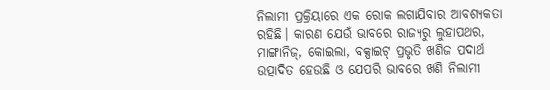ନିଲାମୀ ପ୍ରକ୍ରିୟାରେ ଏକ ରୋକ ଲଗାଯିବାର ଆବଶ୍ୟକତା ରହିଛି। କାରଣ ଯେଉଁ ଭାବରେ ରାଜ୍ୟରୁ ଲୁହାପଥର, ମାଙ୍ଗାନିଜ୍, କୋଇଲା, ବକ୍ସାଇଟ୍ ପ୍ରଭୃତି ଖଣିଜ ପଦାର୍ଥ ଉତ୍ପାଦିତ ହେଉଛି ଓ ଯେପରି ଭାବରେ ଖଣି ନିଲାମୀ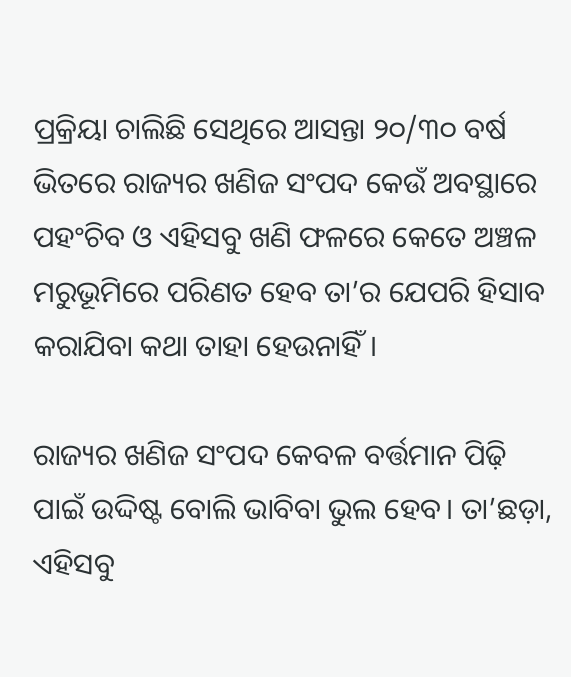ପ୍ରକ୍ରିୟା ଚାଲିଛି ସେଥିରେ ଆସନ୍ତା ୨୦/୩୦ ବର୍ଷ ଭିତରେ ରାଜ୍ୟର ଖଣିଜ ସଂପଦ କେଉଁ ଅବସ୍ଥାରେ ପହଂଚିବ ଓ ଏହିସବୁ ଖଣି ଫଳରେ କେତେ ଅଞ୍ଚଳ ମରୁଭୂମିରେ ପରିଣତ ହେବ ତା’ର ଯେପରି ହିସାବ କରାଯିବା କଥା ତାହା ହେଉନାହିଁ।

ରାଜ୍ୟର ଖଣିଜ ସଂପଦ କେବଳ ବର୍ତ୍ତମାନ ପିଢ଼ି ପାଇଁ ଉଦ୍ଦିଷ୍ଟ ବୋଲି ଭାବିବା ଭୁଲ ହେବ। ତା’ଛଡ଼ା, ଏହିସବୁ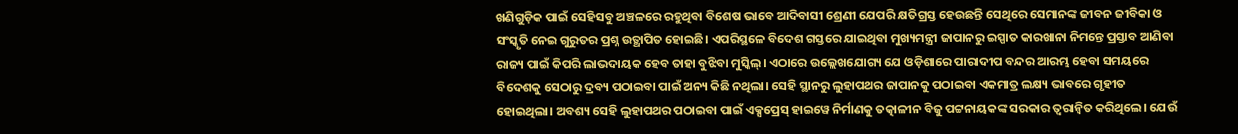ଖଣିଗୁଡ଼ିକ ପାଇଁ ସେହିସବୁ ଅଞ୍ଚଳରେ ରହୁଥିବା ବିଶେଷ ଭାବେ ଆଦିବାସୀ ଶ୍ରେଣୀ ଯେପରି କ୍ଷତିଗ୍ରସ୍ତ ହେଉଛନ୍ତି ସେଥିରେ ସେମାନଙ୍କ ଜୀବନ ଜୀବିକା ଓ ସଂସ୍କୃତି ନେଇ ଗୁରୁତର ପ୍ରଶ୍ନ ଉତ୍ଥାପିତ ହୋଇଛି। ଏପରିସ୍ଥଳେ ବିଦେଶ ଗସ୍ତରେ ଯାଇଥିବା ମୁଖ୍ୟମନ୍ତ୍ରୀ ଜାପାନରୁ ଇସ୍ପାତ କାରଖାନା ନିମନ୍ତେ ପ୍ରସ୍ତାବ ଆଣିବା ରାଜ୍ୟ ପାଇଁ କିପରି ଲାଭଦାୟକ ହେବ ତାହା ବୁଝିବା ମୁସ୍କିଲ୍। ଏଠାରେ ଉଲ୍ଲେଖଯୋଗ୍ୟ ଯେ ଓଡ଼ିଶାରେ ପାରାଦୀପ ବନ୍ଦର ଆରମ୍ଭ ହେବା ସମୟରେ ବିଦେଶକୁ ସେଠାରୁ ଦ୍ରବ୍ୟ ପଠାଇବା ପାଇଁ ଅନ୍ୟ କିଛି ନଥିଲା। ସେହି ସ୍ଥାନରୁ ଲୁହାପଥର ଜାପାନକୁ ପଠାଇବା ଏକମାତ୍ର ଲକ୍ଷ୍ୟ ଭାବରେ ଗୃହୀତ ହୋଇଥିଲା। ଅବଶ୍ୟ ସେହି ଲୁହାପଥର ପଠାଇବା ପାଇଁ ଏକ୍ସପ୍ରେସ୍ ହାଇୱେ ନିର୍ମାଣକୁ ତତ୍କାଳୀନ ବିଜୁ ପଟ୍ଟନାୟକଙ୍କ ସରକାର ତ୍ୱରାନ୍ୱିତ କରିଥିଲେ। ଯେଉଁ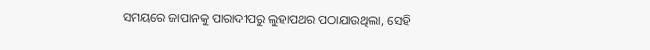ସମୟରେ ଜାପାନକୁ ପାରାଦୀପରୁ ଲୁହାପଥର ପଠାଯାଉଥିଲା, ସେହି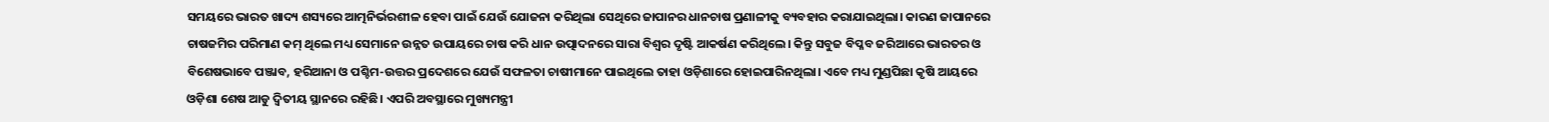ସମୟରେ ଭାରତ ଖାଦ୍ୟ ଶସ୍ୟରେ ଆତ୍ମନିର୍ଭରଶୀଳ ହେବା ପାଇଁ ଯେଉଁ ଯୋଜନା କରିଥିଲା ସେଥିରେ ଜାପାନର ଧାନଚାଷ ପ୍ରଣାଳୀକୁ ବ୍ୟବହାର କରାଯାଇଥିଲା। କାରଣ ଜାପାନରେ ଚାଷଜମିର ପରିମାଣ କମ୍ ଥିଲେ ମଧ୍ୟ ସେମାନେ ଉନ୍ନତ ଉପାୟରେ ଚାଷ କରି ଧାନ ଉତ୍ପାଦନରେ ସାରା ବିଶ୍ୱର ଦୃଷ୍ଟି ଆକର୍ଷଣ କରିଥିଲେ। କିନ୍ତୁ ସବୁଜ ବିପ୍ଳବ ଜରିଆରେ ଭାରତର ଓ ବିଶେଷଭାବେ ପଞ୍ଜାବ, ହରିଆନା ଓ ପଶ୍ଚିମ-ଉତ୍ତର ପ୍ରଦେଶରେ ଯେଉଁ ସଫଳତା ଚାଷୀମାନେ ପାଇଥିଲେ ତାହା ଓଡ଼ିଶାରେ ହୋଇପାରିନଥିଲା। ଏବେ ମଧ୍ୟ ମୁଣ୍ଡପିଛା କୃଷି ଆୟରେ ଓଡ଼ିଶା ଶେଷ ଆଡୁ ଦ୍ୱିତୀୟ ସ୍ଥାନରେ ରହିଛି। ଏପରି ଅବସ୍ଥାରେ ମୁଖ୍ୟମନ୍ତ୍ରୀ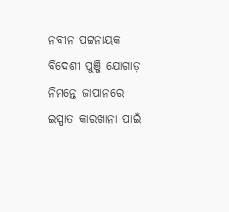ନବୀନ ପଟ୍ଟନାୟକ ବିଦେଶୀ ପୁଞ୍ଜି ଯୋଗାଡ଼ ନିମନ୍ତେ ଜାପାନରେ ଇସ୍ପାତ କାରଖାନା ପାଇଁ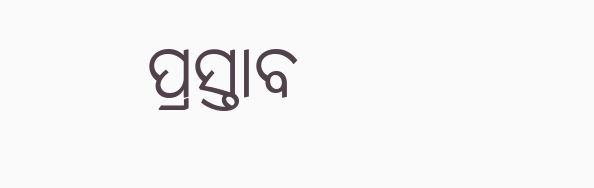ପ୍ରସ୍ତାବ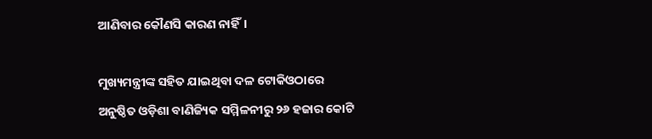ଆଣିବାର କୌଣସି କାରଣ ନାହିଁ।

ମୁଖ୍ୟମନ୍ତ୍ରୀଙ୍କ ସହିତ ଯାଇଥିବା ଦଳ ଟୋକିଓଠାରେ ଅନୁଷ୍ଠିତ ଓଡ଼ିଶା ବାଣିଜ୍ୟିକ ସମ୍ମିଳନୀରୁ ୨୬ ହଜାର କୋଟି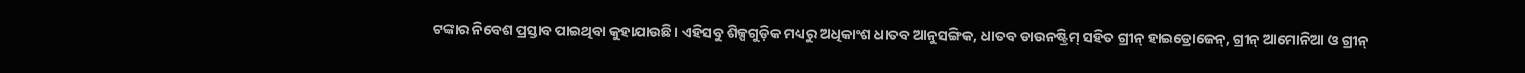ଟଙ୍କାର ନିବେଶ ପ୍ରସ୍ତାବ ପାଇଥିବା କୁହାଯାଉଛି। ଏହିସବୁ ଶିଳ୍ପଗୁଡ଼ିକ ମଧ୍ୟରୁ ଅଧିକାଂଶ ଧାତବ ଆନୁସଙ୍ଗିକ, ଧାତବ ଡାଉନଷ୍ଟ୍ରିମ୍ ସହିତ ଗ୍ରୀନ୍ ହାଇଡ୍ରୋଜେନ୍, ଗ୍ରୀନ୍ ଆମୋନିଆ ଓ ଗ୍ରୀନ୍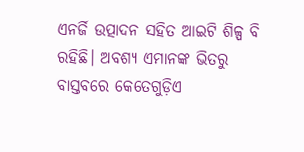ଏନର୍ଜି ଉତ୍ପାଦନ ସହିତ ଆଇଟି ଶିଳ୍ପ ବି ରହିଛି। ଅବଶ୍ୟ ଏମାନଙ୍କ ଭିତରୁ ବାସ୍ତବରେ କେତେଗୁଡ଼ିଏ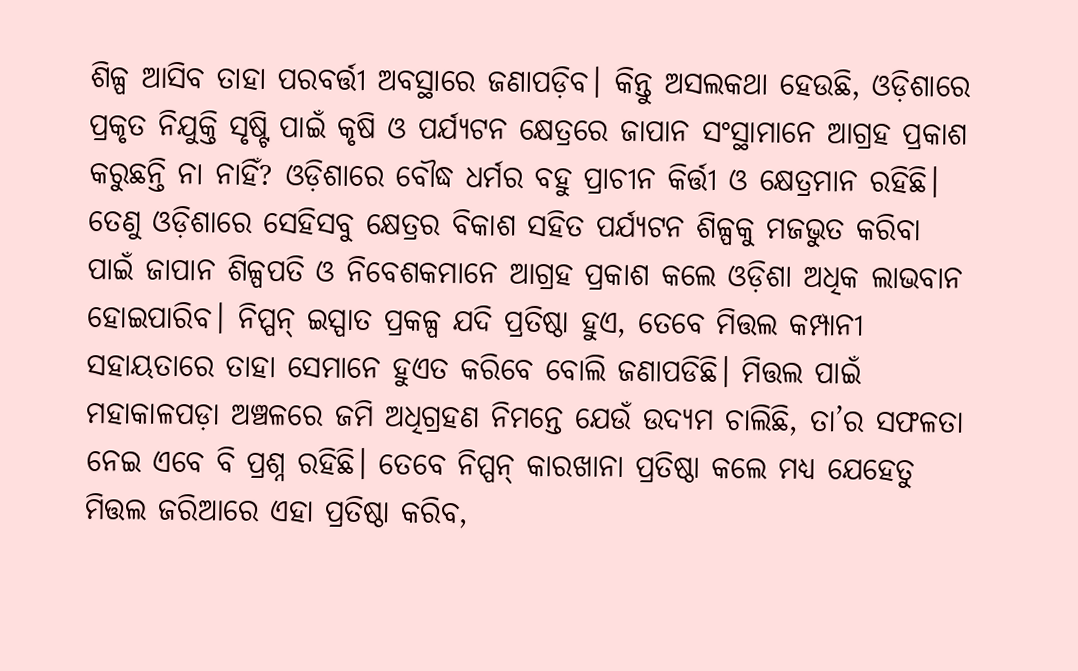ଶିଳ୍ପ ଆସିବ ତାହା ପରବର୍ତ୍ତୀ ଅବସ୍ଥାରେ ଜଣାପଡ଼ିବ। କିନ୍ତୁ ଅସଲକଥା ହେଉଛି, ଓଡ଼ିଶାରେ ପ୍ରକୃତ ନିଯୁକ୍ତି ସୃଷ୍ଟି ପାଇଁ କୃଷି ଓ ପର୍ଯ୍ୟଟନ କ୍ଷେତ୍ରରେ ଜାପାନ ସଂସ୍ଥାମାନେ ଆଗ୍ରହ ପ୍ରକାଶ କରୁଛନ୍ତି ନା ନାହିଁ? ଓଡ଼ିଶାରେ ବୌଦ୍ଧ ଧର୍ମର ବହୁ ପ୍ରାଚୀନ କିର୍ତ୍ତୀ ଓ କ୍ଷେତ୍ରମାନ ରହିଛି। ତେଣୁ ଓଡ଼ିଶାରେ ସେହିସବୁ କ୍ଷେତ୍ରର ବିକାଶ ସହିତ ପର୍ଯ୍ୟଟନ ଶିଳ୍ପକୁ ମଜଭୁତ କରିବା ପାଇଁ ଜାପାନ ଶିଳ୍ପପତି ଓ ନିବେଶକମାନେ ଆଗ୍ରହ ପ୍ରକାଶ କଲେ ଓଡ଼ିଶା ଅଧିକ ଲାଭବାନ ହୋଇପାରିବ। ନିପ୍ପନ୍ ଇସ୍ପାତ ପ୍ରକଳ୍ପ ଯଦି ପ୍ରତିଷ୍ଠା ହୁଏ, ତେବେ ମିତ୍ତଲ କମ୍ପାନୀ ସହାୟତାରେ ତାହା ସେମାନେ ହୁଏତ କରିବେ ବୋଲି ଜଣାପଡିଛି। ମିତ୍ତଲ ପାଇଁ ମହାକାଳପଡ଼ା ଅଞ୍ଚଳରେ ଜମି ଅଧିଗ୍ରହଣ ନିମନ୍ତେ ଯେଉଁ ଉଦ୍ୟମ ଚାଲିଛି, ତା’ର ସଫଳତା ନେଇ ଏବେ ବି ପ୍ରଶ୍ନ ରହିଛି। ତେବେ ନିପ୍ପନ୍ କାରଖାନା ପ୍ରତିଷ୍ଠା କଲେ ମଧ୍ୟ ଯେହେତୁ ମିତ୍ତଲ ଜରିଆରେ ଏହା ପ୍ରତିଷ୍ଠା କରିବ,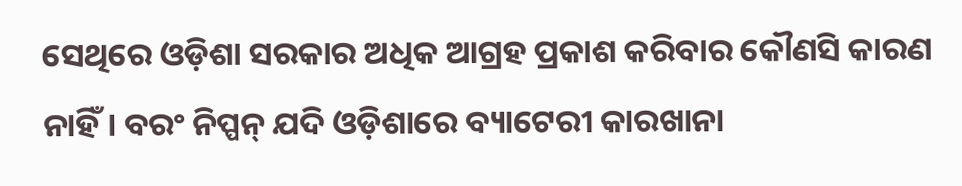ସେଥିରେ ଓଡ଼ିଶା ସରକାର ଅଧିକ ଆଗ୍ରହ ପ୍ରକାଶ କରିବାର କୌଣସି କାରଣ ନାହିଁ। ବରଂ ନିପ୍ପନ୍ ଯଦି ଓଡ଼ିଶାରେ ବ୍ୟାଟେରୀ କାରଖାନା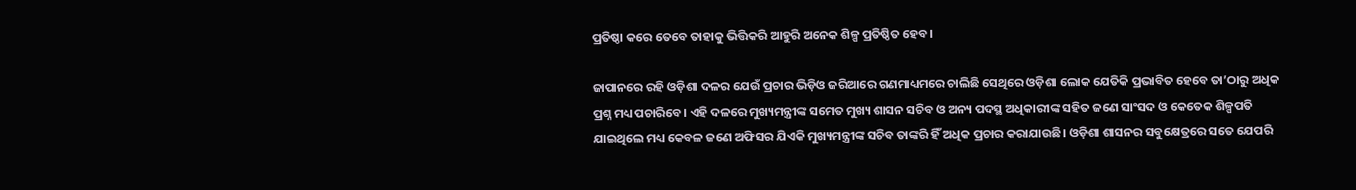ପ୍ରତିଷ୍ଠା କରେ ତେବେ ତାହାକୁ ଭିତ୍ତିକରି ଆହୁରି ଅନେକ ଶିଳ୍ପ ପ୍ରତିଷ୍ଠିତ ହେବ।

ଜାପାନରେ ରହି ଓଡ଼ିଶା ଦଳର ଯେଉଁ ପ୍ରଚାର ଭିଡ଼ିଓ ଜରିଆରେ ଗଣମାଧ୍ୟମରେ ଚାଲିଛି ସେଥିରେ ଓଡ଼ିଶା ଲୋକ ଯେତିକି ପ୍ରଭାବିତ ହେବେ ତା’ଠାରୁ ଅଧିକ ପ୍ରଶ୍ନ ମଧ୍ୟ ପଚାରିବେ। ଏହି ଦଳରେ ମୁଖ୍ୟମନ୍ତ୍ରୀଙ୍କ ସମେତ ମୁଖ୍ୟ ଶାସନ ସଚିବ ଓ ଅନ୍ୟ ପଦସ୍ଥ ଅଧିକାରୀଙ୍କ ସହିତ ଜଣେ ସାଂସଦ ଓ କେତେକ ଶିଳ୍ପପତି ଯାଇଥିଲେ ମଧ୍ୟ କେବଳ ଜଣେ ଅଫିସର ଯିଏକି ମୁଖ୍ୟମନ୍ତ୍ରୀଙ୍କ ସଚିବ ତାଙ୍କରି ହିଁ ଅଧିକ ପ୍ରଚାର କରାଯାଉଛି। ଓଡ଼ିଶା ଶାସନର ସବୁକ୍ଷେତ୍ରରେ ସତେ ଯେପରି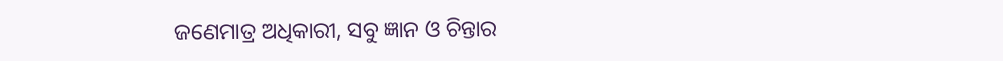ଜଣେମାତ୍ର ଅଧିକାରୀ, ସବୁ ଜ୍ଞାନ ଓ ଚିନ୍ତାର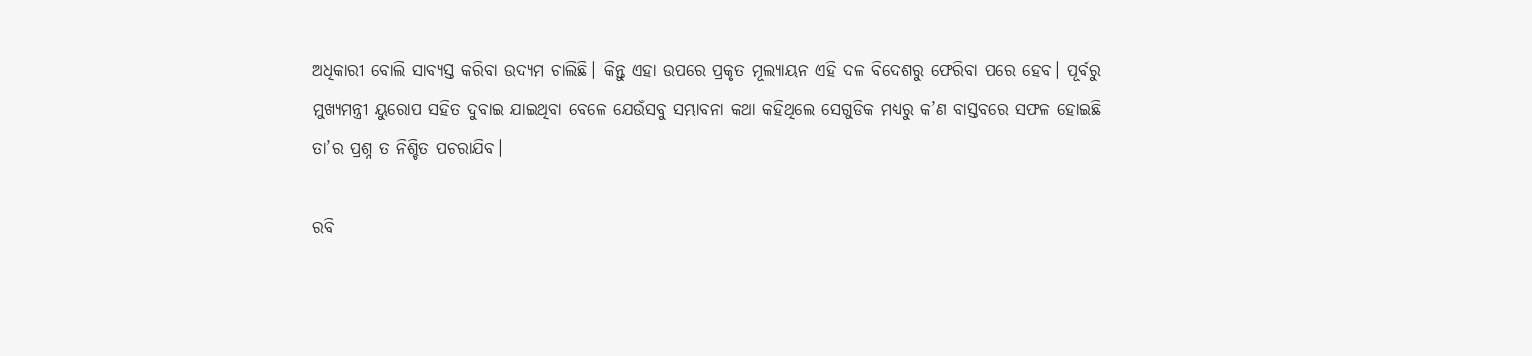ଅଧିକାରୀ ବୋଲି ସାବ୍ୟସ୍ତ କରିବା ଉଦ୍ୟମ ଚାଲିଛି। କିନ୍ତୁ ଏହା ଉପରେ ପ୍ରକୃତ ମୂଲ୍ୟାୟନ ଏହି ଦଳ ବିଦେଶରୁ ଫେରିବା ପରେ ହେବ। ପୂର୍ବରୁ ମୁଖ୍ୟମନ୍ତ୍ରୀ ୟୁରୋପ ସହିତ ଦୁବାଇ ଯାଇଥିବା ବେଳେ ଯେଉଁସବୁ ସମ୍ଭାବନା କଥା କହିଥିଲେ ସେଗୁଡିକ ମଧ୍ୟରୁ କ’ଣ ବାସ୍ତବରେ ସଫଳ ହୋଇଛି ତା’ର ପ୍ରଶ୍ନ ତ ନିଶ୍ଚିତ ପଚରାଯିବ।

ରବି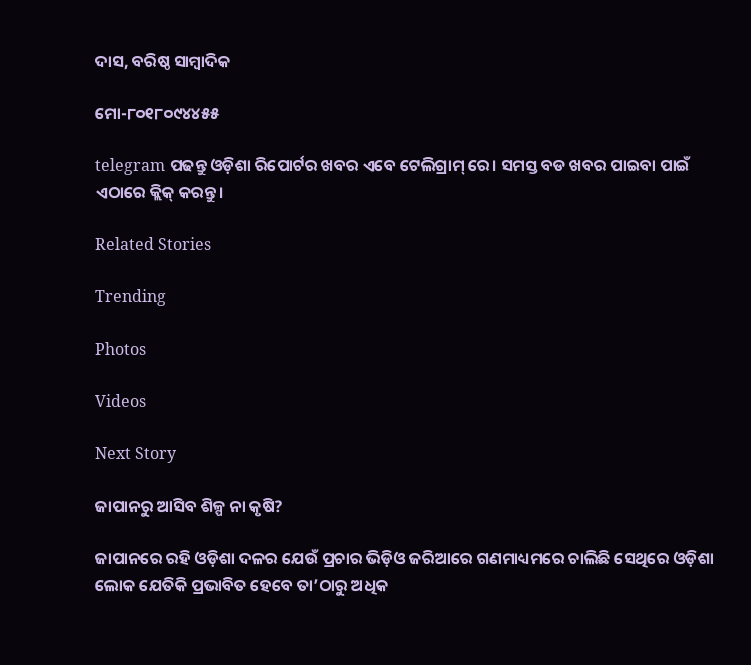ଦାସ, ବରିଷ୍ଠ ସାମ୍ବାଦିକ

ମୋ-୮୦୧୮୦୯୪୪୫୫

telegram ପଢନ୍ତୁ ଓଡ଼ିଶା ରିପୋର୍ଟର ଖବର ଏବେ ଟେଲିଗ୍ରାମ୍ ରେ। ସମସ୍ତ ବଡ ଖବର ପାଇବା ପାଇଁ ଏଠାରେ କ୍ଲିକ୍ କରନ୍ତୁ।

Related Stories

Trending

Photos

Videos

Next Story

ଜାପାନରୁ ଆସିବ ଶିଳ୍ପ ନା କୃଷି?

ଜାପାନରେ ରହି ଓଡ଼ିଶା ଦଳର ଯେଉଁ ପ୍ରଚାର ଭିଡ଼ିଓ ଜରିଆରେ ଗଣମାଧ୍ୟମରେ ଚାଲିଛି ସେଥିରେ ଓଡ଼ିଶା ଲୋକ ଯେତିକି ପ୍ରଭାବିତ ହେବେ ତା’ଠାରୁ ଅଧିକ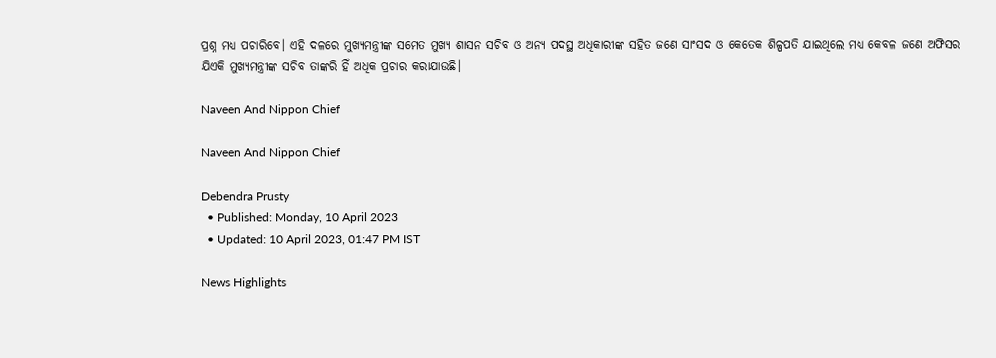ପ୍ରଶ୍ନ ମଧ୍ୟ ପଚାରିବେ। ଏହି ଦଳରେ ମୁଖ୍ୟମନ୍ତ୍ରୀଙ୍କ ସମେତ ମୁଖ୍ୟ ଶାସନ ସଚିବ ଓ ଅନ୍ୟ ପଦସ୍ଥ ଅଧିକାରୀଙ୍କ ସହିତ ଜଣେ ସାଂସଦ ଓ କେତେକ ଶିଳ୍ପପତି ଯାଇଥିଲେ ମଧ୍ୟ କେବଳ ଜଣେ ଅଫିସର ଯିଏକି ମୁଖ୍ୟମନ୍ତ୍ରୀଙ୍କ ସଚିବ ତାଙ୍କରି ହିଁ ଅଧିକ ପ୍ରଚାର କରାଯାଉଛି।

Naveen And Nippon Chief

Naveen And Nippon Chief

Debendra Prusty
  • Published: Monday, 10 April 2023
  • Updated: 10 April 2023, 01:47 PM IST

News Highlights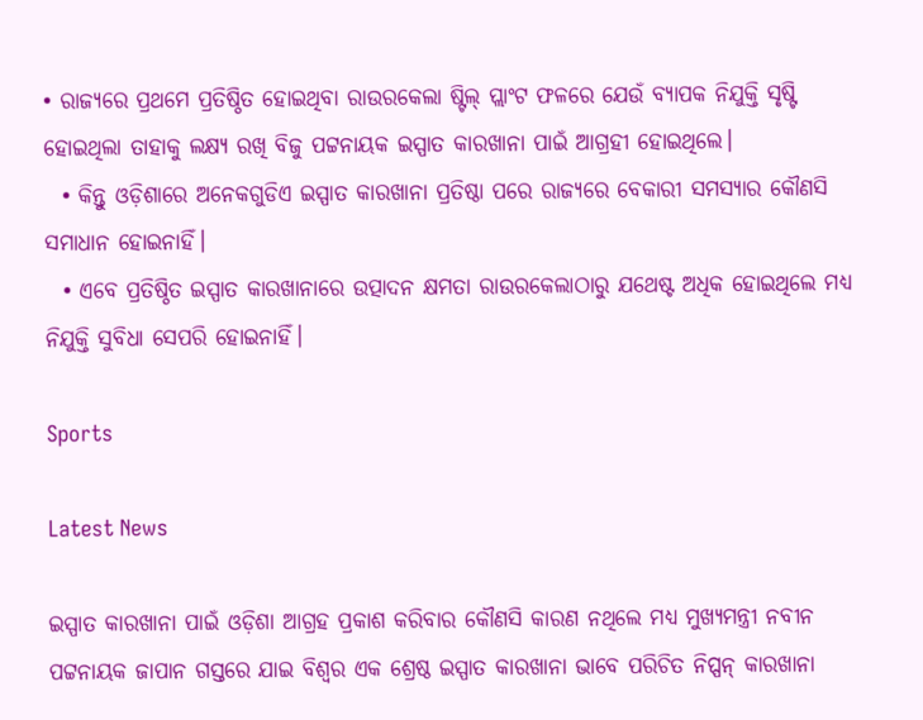• ରାଜ୍ୟରେ ପ୍ରଥମେ ପ୍ରତିଷ୍ଠିତ ହୋଇଥିବା ରାଉରକେଲା ଷ୍ଟିଲ୍ ପ୍ଲାଂଟ ଫଳରେ ଯେଉଁ ବ୍ୟାପକ ନିଯୁକ୍ତି ସୃଷ୍ଟି ହୋଇଥିଲା ତାହାକୁ ଲକ୍ଷ୍ୟ ରଖି ବିଜୁ ପଟ୍ଟନାୟକ ଇସ୍ପାତ କାରଖାନା ପାଇଁ ଆଗ୍ରହୀ ହୋଇଥିଲେ।
  • କିନ୍ତୁ ଓଡ଼ିଶାରେ ଅନେକଗୁଡିଏ ଇସ୍ପାତ କାରଖାନା ପ୍ରତିଷ୍ଠା ପରେ ରାଜ୍ୟରେ ବେକାରୀ ସମସ୍ୟାର କୌଣସି ସମାଧାନ ହୋଇନାହିଁ।
  • ଏବେ ପ୍ରତିଷ୍ଠିତ ଇସ୍ପାତ କାରଖାନାରେ ଉତ୍ପାଦନ କ୍ଷମତା ରାଉରକେଲାଠାରୁ ଯଥେଷ୍ଟ ଅଧିକ ହୋଇଥିଲେ ମଧ୍ୟ ନିଯୁକ୍ତି ସୁବିଧା ସେପରି ହୋଇନାହିଁ।

Sports

Latest News

ଇସ୍ପାତ କାରଖାନା ପାଇଁ ଓଡ଼ିଶା ଆଗ୍ରହ ପ୍ରକାଶ କରିବାର କୌଣସି କାରଣ ନଥିଲେ ମଧ୍ୟ ମୁଖ୍ୟମନ୍ତ୍ରୀ ନବୀନ ପଟ୍ଟନାୟକ ଜାପାନ ଗସ୍ତରେ ଯାଇ ବିଶ୍ୱର ଏକ ଶ୍ରେଷ୍ଠ ଇସ୍ପାତ କାରଖାନା ଭାବେ ପରିଚିତ ନିପ୍ପନ୍ କାରଖାନା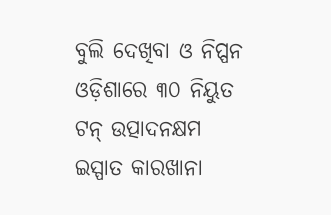ବୁଲି ଦେଖିବା ଓ ନିପ୍ପନ ଓଡ଼ିଶାରେ ୩୦ ନିୟୁତ ଟନ୍ ଉତ୍ପାଦନକ୍ଷମ ଇସ୍ପାତ କାରଖାନା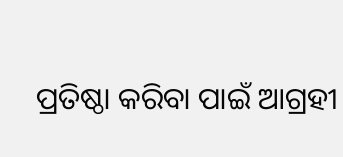ପ୍ରତିଷ୍ଠା କରିବା ପାଇଁ ଆଗ୍ରହୀ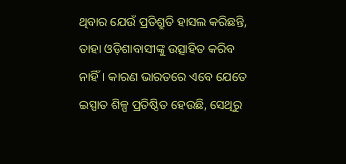ଥିବାର ଯେଉଁ ପ୍ରତିଶ୍ରୁତି ହାସଲ କରିଛନ୍ତି, ତାହା ଓଡ଼ିଶାବାସୀଙ୍କୁ ଉତ୍ସାହିତ କରିବ ନାହିଁ। କାରଣ ଭାରତରେ ଏବେ ଯେତେ ଇସ୍ପାତ ଶିଳ୍ପ ପ୍ରତିଷ୍ଠିତ ହେଉଛି, ସେଥିରୁ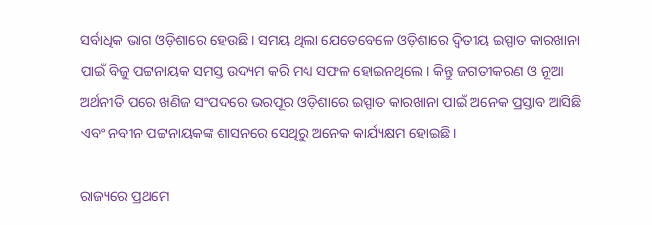ସର୍ବାଧିକ ଭାଗ ଓଡ଼ିଶାରେ ହେଉଛି। ସମୟ ଥିଲା ଯେତେବେଳେ ଓଡ଼ିଶାରେ ଦ୍ୱିତୀୟ ଇସ୍ପାତ କାରଖାନା ପାଇଁ ବିଜୁ ପଟ୍ଟନାୟକ ସମସ୍ତ ଉଦ୍ୟମ କରି ମଧ୍ୟ ସଫଳ ହୋଇନଥିଲେ। କିନ୍ତୁ ଜଗତୀକରଣ ଓ ନୂଆ ଅର୍ଥନୀତି ପରେ ଖଣିଜ ସଂପଦରେ ଭରପୂର ଓଡ଼ିଶାରେ ଇସ୍ପାତ କାରଖାନା ପାଇଁ ଅନେକ ପ୍ରସ୍ତାବ ଆସିଛି ଏବଂ ନବୀନ ପଟ୍ଟନାୟକଙ୍କ ଶାସନରେ ସେଥିରୁ ଅନେକ କାର୍ଯ୍ୟକ୍ଷମ ହୋଇଛି।

ରାଜ୍ୟରେ ପ୍ରଥମେ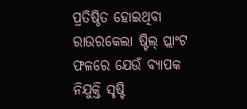ପ୍ରତିଷ୍ଠିତ ହୋଇଥିବା ରାଉରକେଲା ଷ୍ଟିଲ୍ ପ୍ଲାଂଟ ଫଳରେ ଯେଉଁ ବ୍ୟାପକ ନିଯୁକ୍ତି ସୃଷ୍ଟି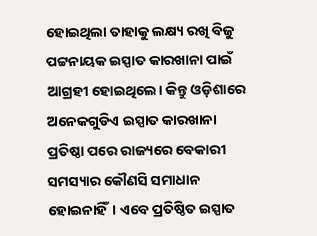ହୋଇଥିଲା ତାହାକୁ ଲକ୍ଷ୍ୟ ରଖି ବିଜୁ ପଟ୍ଟନାୟକ ଇସ୍ପାତ କାରଖାନା ପାଇଁ ଆଗ୍ରହୀ ହୋଇଥିଲେ। କିନ୍ତୁ ଓଡ଼ିଶାରେ ଅନେକଗୁଡିଏ ଇସ୍ପାତ କାରଖାନା ପ୍ରତିଷ୍ଠା ପରେ ରାଜ୍ୟରେ ବେକାରୀ ସମସ୍ୟାର କୌଣସି ସମାଧାନ ହୋଇନାହିଁ। ଏବେ ପ୍ରତିଷ୍ଠିତ ଇସ୍ପାତ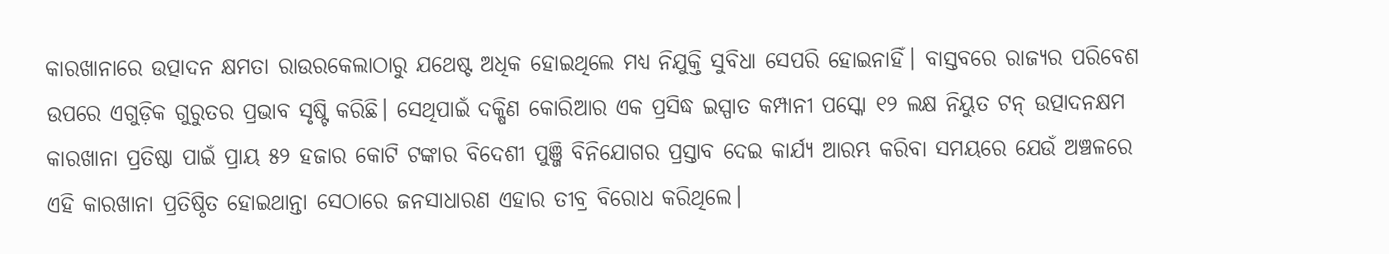କାରଖାନାରେ ଉତ୍ପାଦନ କ୍ଷମତା ରାଉରକେଲାଠାରୁ ଯଥେଷ୍ଟ ଅଧିକ ହୋଇଥିଲେ ମଧ୍ୟ ନିଯୁକ୍ତି ସୁବିଧା ସେପରି ହୋଇନାହିଁ। ବାସ୍ତବରେ ରାଜ୍ୟର ପରିବେଶ ଉପରେ ଏଗୁଡ଼ିକ ଗୁରୁତର ପ୍ରଭାବ ସୃଷ୍ଟି କରିଛି। ସେଥିପାଇଁ ଦକ୍ଷିଣ କୋରିଆର ଏକ ପ୍ରସିଦ୍ଧ ଇସ୍ପାତ କମ୍ପାନୀ ପସ୍କୋ ୧୨ ଲକ୍ଷ ନିୟୁତ ଟନ୍ ଉତ୍ପାଦନକ୍ଷମ କାରଖାନା ପ୍ରତିଷ୍ଠା ପାଇଁ ପ୍ରାୟ ୫୨ ହଜାର କୋଟି ଟଙ୍କାର ବିଦେଶୀ ପୁଞ୍ଜି ବିନିଯୋଗର ପ୍ରସ୍ତାବ ଦେଇ କାର୍ଯ୍ୟ ଆରମ୍ଭ କରିବା ସମୟରେ ଯେଉଁ ଅଞ୍ଚଳରେ ଏହି କାରଖାନା ପ୍ରତିଷ୍ଠିତ ହୋଇଥାନ୍ତା ସେଠାରେ ଜନସାଧାରଣ ଏହାର ତୀବ୍ର ବିରୋଧ କରିଥିଲେ।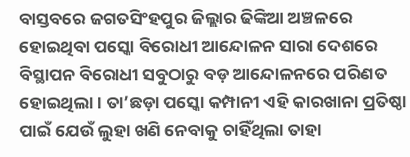ବାସ୍ତବରେ ଜଗତସିଂହପୁର ଜିଲ୍ଲାର ଢିଙ୍କିଆ ଅଞ୍ଚଳରେ ହୋଇଥିବା ପସ୍କୋ ବିରୋଧୀ ଆନ୍ଦୋଳନ ସାରା ଦେଶରେ ବିସ୍ଥାପନ ବିରୋଧୀ ସବୁଠାରୁ ବଡ଼ ଆନ୍ଦୋଳନରେ ପରିଣତ ହୋଇଥିଲା। ତା’ଛଡ଼ା ପସ୍କୋ କମ୍ପାନୀ ଏହି କାରଖାନା ପ୍ରତିଷ୍ଠା ପାଇଁ ଯେଉଁ ଲୁହା ଖଣି ନେବାକୁ ଚାହିଁଥିଲା ତାହା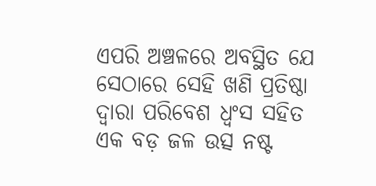ଏପରି ଅଞ୍ଚଳରେ ଅବସ୍ଥିତ ଯେ ସେଠାରେ ସେହି ଖଣି ପ୍ରତିଷ୍ଠା ଦ୍ୱାରା ପରିବେଶ ଧ୍ୱଂସ ସହିତ ଏକ ବଡ଼ ଜଳ ଉତ୍ସ ନଷ୍ଟ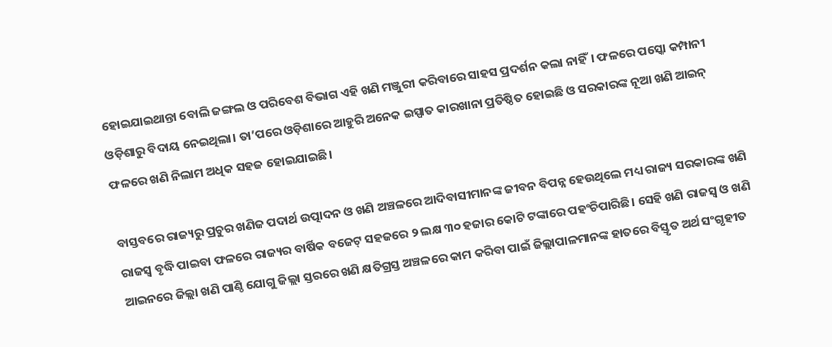ହୋଇଯାଇଥାନ୍ତା ବୋଲି ଜଙ୍ଗଲ ଓ ପରିବେଶ ବିଭାଗ ଏହି ଖଣି ମଞ୍ଜୁରୀ କରିବାରେ ସାହସ ପ୍ରଦର୍ଶନ କଲା ନାହିଁ। ଫଳରେ ପସ୍କୋ କମ୍ପାନୀ ଓଡ଼ିଶାରୁ ବିଦାୟ ନେଇଥିଲା। ତା’ପରେ ଓଡ଼ିଶାରେ ଆହୁରି ଅନେକ ଇସ୍ପାତ କାରଖାନା ପ୍ରତିଷ୍ଠିତ ହୋଇଛି ଓ ସରକାରଙ୍କ ନୂଆ ଖଣି ଆଇନ୍ ଫଳରେ ଖଣି ନିଲାମ ଅଧିକ ସହଜ ହୋଇଯାଇଛି।

ବାସ୍ତବରେ ରାଜ୍ୟରୁ ପ୍ରଚୁର ଖଣିଜ ପଦାର୍ଥ ଉତ୍ପାଦନ ଓ ଖଣି ଅଞ୍ଚଳରେ ଆଦିବାସୀମାନଙ୍କ ଜୀବନ ବିପନ୍ନ ହେଉଥିଲେ ମଧ୍ୟ ରାଜ୍ୟ ସରକାରଙ୍କ ଖଣି ରାଜସ୍ୱ ବୃଦ୍ଧି ପାଇବା ଫଳରେ ରାଜ୍ୟର ବାର୍ଷିକ ବଜେଟ୍ ସହଜରେ ୨ ଲକ୍ଷ ୩୦ ହଜାର କୋଟି ଟଙ୍କାରେ ପହଂଚିପାରିଛି। ସେହି ଖଣି ରାଜସ୍ୱ ଓ ଖଣି ଆଇନରେ ଜିଲ୍ଲା ଖଣି ପାଣ୍ଠି ଯୋଗୁ ଜିଲ୍ଲା ସ୍ତରରେ ଖଣି କ୍ଷତିଗ୍ରସ୍ତ ଅଞ୍ଚଳରେ କାମ କରିବା ପାଇଁ ଜିଲ୍ଲାପାଳମାନଙ୍କ ହାତରେ ବିସ୍ତୃତ ଅର୍ଥ ସଂଗୃହୀତ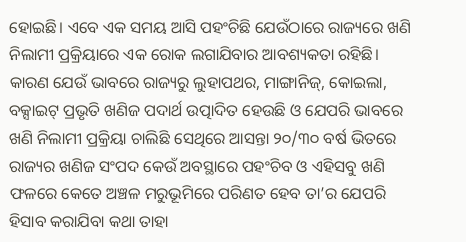ହୋଇଛି। ଏବେ ଏକ ସମୟ ଆସି ପହଂଚିଛି ଯେଉଁଠାରେ ରାଜ୍ୟରେ ଖଣି ନିଲାମୀ ପ୍ରକ୍ରିୟାରେ ଏକ ରୋକ ଲଗାଯିବାର ଆବଶ୍ୟକତା ରହିଛି। କାରଣ ଯେଉଁ ଭାବରେ ରାଜ୍ୟରୁ ଲୁହାପଥର, ମାଙ୍ଗାନିଜ୍, କୋଇଲା, ବକ୍ସାଇଟ୍ ପ୍ରଭୃତି ଖଣିଜ ପଦାର୍ଥ ଉତ୍ପାଦିତ ହେଉଛି ଓ ଯେପରି ଭାବରେ ଖଣି ନିଲାମୀ ପ୍ରକ୍ରିୟା ଚାଲିଛି ସେଥିରେ ଆସନ୍ତା ୨୦/୩୦ ବର୍ଷ ଭିତରେ ରାଜ୍ୟର ଖଣିଜ ସଂପଦ କେଉଁ ଅବସ୍ଥାରେ ପହଂଚିବ ଓ ଏହିସବୁ ଖଣି ଫଳରେ କେତେ ଅଞ୍ଚଳ ମରୁଭୂମିରେ ପରିଣତ ହେବ ତା’ର ଯେପରି ହିସାବ କରାଯିବା କଥା ତାହା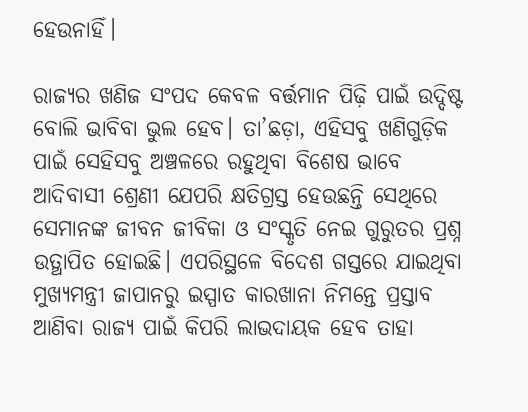ହେଉନାହିଁ।

ରାଜ୍ୟର ଖଣିଜ ସଂପଦ କେବଳ ବର୍ତ୍ତମାନ ପିଢ଼ି ପାଇଁ ଉଦ୍ଦିଷ୍ଟ ବୋଲି ଭାବିବା ଭୁଲ ହେବ। ତା’ଛଡ଼ା, ଏହିସବୁ ଖଣିଗୁଡ଼ିକ ପାଇଁ ସେହିସବୁ ଅଞ୍ଚଳରେ ରହୁଥିବା ବିଶେଷ ଭାବେ ଆଦିବାସୀ ଶ୍ରେଣୀ ଯେପରି କ୍ଷତିଗ୍ରସ୍ତ ହେଉଛନ୍ତି ସେଥିରେ ସେମାନଙ୍କ ଜୀବନ ଜୀବିକା ଓ ସଂସ୍କୃତି ନେଇ ଗୁରୁତର ପ୍ରଶ୍ନ ଉତ୍ଥାପିତ ହୋଇଛି। ଏପରିସ୍ଥଳେ ବିଦେଶ ଗସ୍ତରେ ଯାଇଥିବା ମୁଖ୍ୟମନ୍ତ୍ରୀ ଜାପାନରୁ ଇସ୍ପାତ କାରଖାନା ନିମନ୍ତେ ପ୍ରସ୍ତାବ ଆଣିବା ରାଜ୍ୟ ପାଇଁ କିପରି ଲାଭଦାୟକ ହେବ ତାହା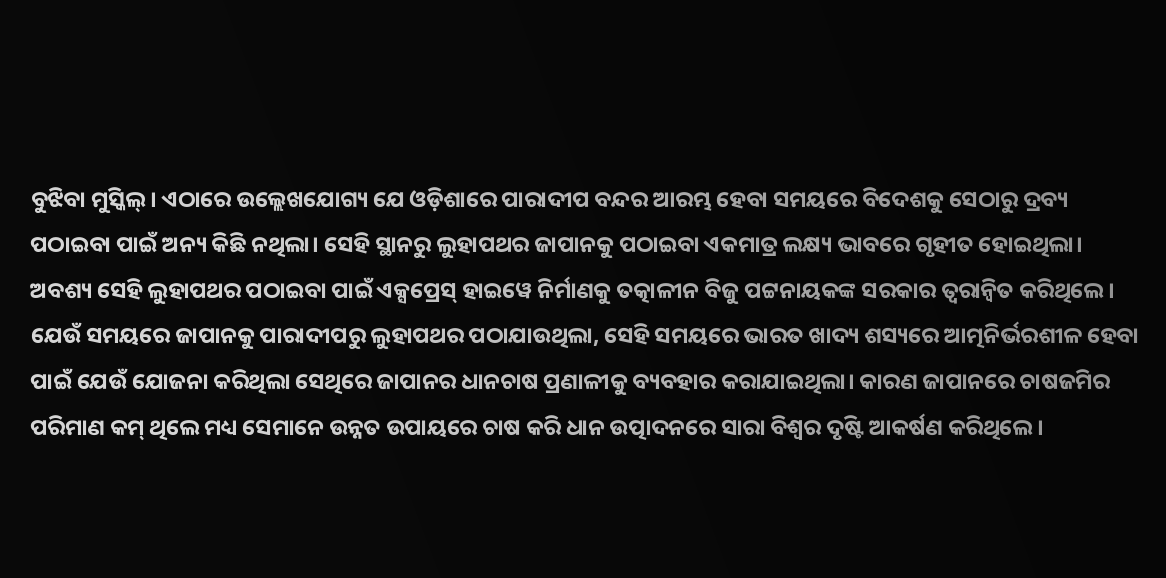ବୁଝିବା ମୁସ୍କିଲ୍। ଏଠାରେ ଉଲ୍ଲେଖଯୋଗ୍ୟ ଯେ ଓଡ଼ିଶାରେ ପାରାଦୀପ ବନ୍ଦର ଆରମ୍ଭ ହେବା ସମୟରେ ବିଦେଶକୁ ସେଠାରୁ ଦ୍ରବ୍ୟ ପଠାଇବା ପାଇଁ ଅନ୍ୟ କିଛି ନଥିଲା। ସେହି ସ୍ଥାନରୁ ଲୁହାପଥର ଜାପାନକୁ ପଠାଇବା ଏକମାତ୍ର ଲକ୍ଷ୍ୟ ଭାବରେ ଗୃହୀତ ହୋଇଥିଲା। ଅବଶ୍ୟ ସେହି ଲୁହାପଥର ପଠାଇବା ପାଇଁ ଏକ୍ସପ୍ରେସ୍ ହାଇୱେ ନିର୍ମାଣକୁ ତତ୍କାଳୀନ ବିଜୁ ପଟ୍ଟନାୟକଙ୍କ ସରକାର ତ୍ୱରାନ୍ୱିତ କରିଥିଲେ। ଯେଉଁ ସମୟରେ ଜାପାନକୁ ପାରାଦୀପରୁ ଲୁହାପଥର ପଠାଯାଉଥିଲା, ସେହି ସମୟରେ ଭାରତ ଖାଦ୍ୟ ଶସ୍ୟରେ ଆତ୍ମନିର୍ଭରଶୀଳ ହେବା ପାଇଁ ଯେଉଁ ଯୋଜନା କରିଥିଲା ସେଥିରେ ଜାପାନର ଧାନଚାଷ ପ୍ରଣାଳୀକୁ ବ୍ୟବହାର କରାଯାଇଥିଲା। କାରଣ ଜାପାନରେ ଚାଷଜମିର ପରିମାଣ କମ୍ ଥିଲେ ମଧ୍ୟ ସେମାନେ ଉନ୍ନତ ଉପାୟରେ ଚାଷ କରି ଧାନ ଉତ୍ପାଦନରେ ସାରା ବିଶ୍ୱର ଦୃଷ୍ଟି ଆକର୍ଷଣ କରିଥିଲେ।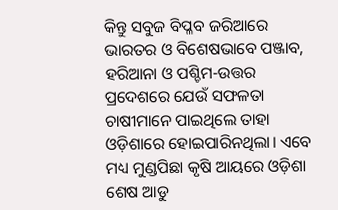କିନ୍ତୁ ସବୁଜ ବିପ୍ଳବ ଜରିଆରେ ଭାରତର ଓ ବିଶେଷଭାବେ ପଞ୍ଜାବ, ହରିଆନା ଓ ପଶ୍ଚିମ-ଉତ୍ତର ପ୍ରଦେଶରେ ଯେଉଁ ସଫଳତା ଚାଷୀମାନେ ପାଇଥିଲେ ତାହା ଓଡ଼ିଶାରେ ହୋଇପାରିନଥିଲା। ଏବେ ମଧ୍ୟ ମୁଣ୍ଡପିଛା କୃଷି ଆୟରେ ଓଡ଼ିଶା ଶେଷ ଆଡୁ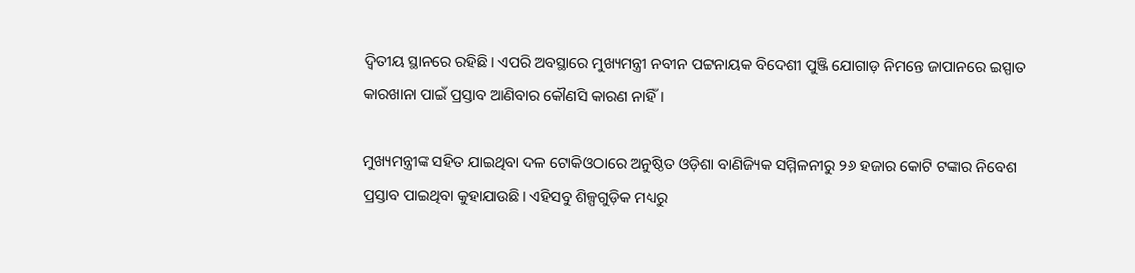ଦ୍ୱିତୀୟ ସ୍ଥାନରେ ରହିଛି। ଏପରି ଅବସ୍ଥାରେ ମୁଖ୍ୟମନ୍ତ୍ରୀ ନବୀନ ପଟ୍ଟନାୟକ ବିଦେଶୀ ପୁଞ୍ଜି ଯୋଗାଡ଼ ନିମନ୍ତେ ଜାପାନରେ ଇସ୍ପାତ କାରଖାନା ପାଇଁ ପ୍ରସ୍ତାବ ଆଣିବାର କୌଣସି କାରଣ ନାହିଁ।

ମୁଖ୍ୟମନ୍ତ୍ରୀଙ୍କ ସହିତ ଯାଇଥିବା ଦଳ ଟୋକିଓଠାରେ ଅନୁଷ୍ଠିତ ଓଡ଼ିଶା ବାଣିଜ୍ୟିକ ସମ୍ମିଳନୀରୁ ୨୬ ହଜାର କୋଟି ଟଙ୍କାର ନିବେଶ ପ୍ରସ୍ତାବ ପାଇଥିବା କୁହାଯାଉଛି। ଏହିସବୁ ଶିଳ୍ପଗୁଡ଼ିକ ମଧ୍ୟରୁ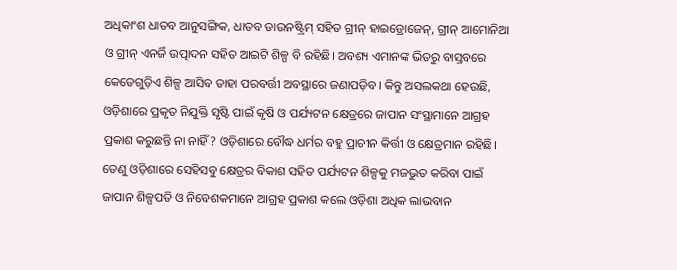ଅଧିକାଂଶ ଧାତବ ଆନୁସଙ୍ଗିକ, ଧାତବ ଡାଉନଷ୍ଟ୍ରିମ୍ ସହିତ ଗ୍ରୀନ୍ ହାଇଡ୍ରୋଜେନ୍, ଗ୍ରୀନ୍ ଆମୋନିଆ ଓ ଗ୍ରୀନ୍ ଏନର୍ଜି ଉତ୍ପାଦନ ସହିତ ଆଇଟି ଶିଳ୍ପ ବି ରହିଛି। ଅବଶ୍ୟ ଏମାନଙ୍କ ଭିତରୁ ବାସ୍ତବରେ କେତେଗୁଡ଼ିଏ ଶିଳ୍ପ ଆସିବ ତାହା ପରବର୍ତ୍ତୀ ଅବସ୍ଥାରେ ଜଣାପଡ଼ିବ। କିନ୍ତୁ ଅସଲକଥା ହେଉଛି, ଓଡ଼ିଶାରେ ପ୍ରକୃତ ନିଯୁକ୍ତି ସୃଷ୍ଟି ପାଇଁ କୃଷି ଓ ପର୍ଯ୍ୟଟନ କ୍ଷେତ୍ରରେ ଜାପାନ ସଂସ୍ଥାମାନେ ଆଗ୍ରହ ପ୍ରକାଶ କରୁଛନ୍ତି ନା ନାହିଁ? ଓଡ଼ିଶାରେ ବୌଦ୍ଧ ଧର୍ମର ବହୁ ପ୍ରାଚୀନ କିର୍ତ୍ତୀ ଓ କ୍ଷେତ୍ରମାନ ରହିଛି। ତେଣୁ ଓଡ଼ିଶାରେ ସେହିସବୁ କ୍ଷେତ୍ରର ବିକାଶ ସହିତ ପର୍ଯ୍ୟଟନ ଶିଳ୍ପକୁ ମଜଭୁତ କରିବା ପାଇଁ ଜାପାନ ଶିଳ୍ପପତି ଓ ନିବେଶକମାନେ ଆଗ୍ରହ ପ୍ରକାଶ କଲେ ଓଡ଼ିଶା ଅଧିକ ଲାଭବାନ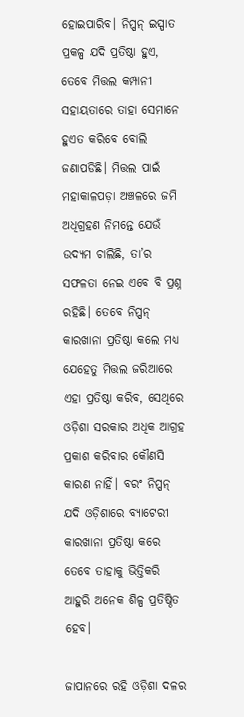ହୋଇପାରିବ। ନିପ୍ପନ୍ ଇସ୍ପାତ ପ୍ରକଳ୍ପ ଯଦି ପ୍ରତିଷ୍ଠା ହୁଏ, ତେବେ ମିତ୍ତଲ କମ୍ପାନୀ ସହାୟତାରେ ତାହା ସେମାନେ ହୁଏତ କରିବେ ବୋଲି ଜଣାପଡିଛି। ମିତ୍ତଲ ପାଇଁ ମହାକାଳପଡ଼ା ଅଞ୍ଚଳରେ ଜମି ଅଧିଗ୍ରହଣ ନିମନ୍ତେ ଯେଉଁ ଉଦ୍ୟମ ଚାଲିଛି, ତା’ର ସଫଳତା ନେଇ ଏବେ ବି ପ୍ରଶ୍ନ ରହିଛି। ତେବେ ନିପ୍ପନ୍ କାରଖାନା ପ୍ରତିଷ୍ଠା କଲେ ମଧ୍ୟ ଯେହେତୁ ମିତ୍ତଲ ଜରିଆରେ ଏହା ପ୍ରତିଷ୍ଠା କରିବ, ସେଥିରେ ଓଡ଼ିଶା ସରକାର ଅଧିକ ଆଗ୍ରହ ପ୍ରକାଶ କରିବାର କୌଣସି କାରଣ ନାହିଁ। ବରଂ ନିପ୍ପନ୍ ଯଦି ଓଡ଼ିଶାରେ ବ୍ୟାଟେରୀ କାରଖାନା ପ୍ରତିଷ୍ଠା କରେ ତେବେ ତାହାକୁ ଭିତ୍ତିକରି ଆହୁରି ଅନେକ ଶିଳ୍ପ ପ୍ରତିଷ୍ଠିତ ହେବ।

ଜାପାନରେ ରହି ଓଡ଼ିଶା ଦଳର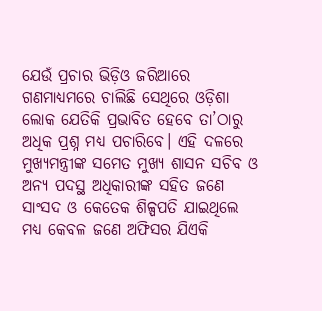ଯେଉଁ ପ୍ରଚାର ଭିଡ଼ିଓ ଜରିଆରେ ଗଣମାଧ୍ୟମରେ ଚାଲିଛି ସେଥିରେ ଓଡ଼ିଶା ଲୋକ ଯେତିକି ପ୍ରଭାବିତ ହେବେ ତା’ଠାରୁ ଅଧିକ ପ୍ରଶ୍ନ ମଧ୍ୟ ପଚାରିବେ। ଏହି ଦଳରେ ମୁଖ୍ୟମନ୍ତ୍ରୀଙ୍କ ସମେତ ମୁଖ୍ୟ ଶାସନ ସଚିବ ଓ ଅନ୍ୟ ପଦସ୍ଥ ଅଧିକାରୀଙ୍କ ସହିତ ଜଣେ ସାଂସଦ ଓ କେତେକ ଶିଳ୍ପପତି ଯାଇଥିଲେ ମଧ୍ୟ କେବଳ ଜଣେ ଅଫିସର ଯିଏକି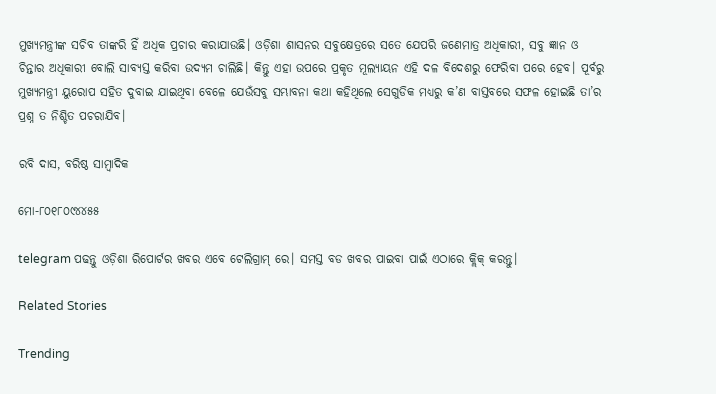ମୁଖ୍ୟମନ୍ତ୍ରୀଙ୍କ ସଚିବ ତାଙ୍କରି ହିଁ ଅଧିକ ପ୍ରଚାର କରାଯାଉଛି। ଓଡ଼ିଶା ଶାସନର ସବୁକ୍ଷେତ୍ରରେ ସତେ ଯେପରି ଜଣେମାତ୍ର ଅଧିକାରୀ, ସବୁ ଜ୍ଞାନ ଓ ଚିନ୍ତାର ଅଧିକାରୀ ବୋଲି ସାବ୍ୟସ୍ତ କରିବା ଉଦ୍ୟମ ଚାଲିଛି। କିନ୍ତୁ ଏହା ଉପରେ ପ୍ରକୃତ ମୂଲ୍ୟାୟନ ଏହି ଦଳ ବିଦେଶରୁ ଫେରିବା ପରେ ହେବ। ପୂର୍ବରୁ ମୁଖ୍ୟମନ୍ତ୍ରୀ ୟୁରୋପ ସହିତ ଦୁବାଇ ଯାଇଥିବା ବେଳେ ଯେଉଁସବୁ ସମ୍ଭାବନା କଥା କହିଥିଲେ ସେଗୁଡିକ ମଧ୍ୟରୁ କ’ଣ ବାସ୍ତବରେ ସଫଳ ହୋଇଛି ତା’ର ପ୍ରଶ୍ନ ତ ନିଶ୍ଚିତ ପଚରାଯିବ।

ରବି ଦାସ, ବରିଷ୍ଠ ସାମ୍ବାଦିକ

ମୋ-୮୦୧୮୦୯୪୪୫୫

telegram ପଢନ୍ତୁ ଓଡ଼ିଶା ରିପୋର୍ଟର ଖବର ଏବେ ଟେଲିଗ୍ରାମ୍ ରେ। ସମସ୍ତ ବଡ ଖବର ପାଇବା ପାଇଁ ଏଠାରେ କ୍ଲିକ୍ କରନ୍ତୁ।

Related Stories

Trending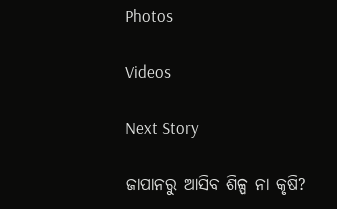Photos

Videos

Next Story

ଜାପାନରୁ ଆସିବ ଶିଳ୍ପ ନା କୃଷି?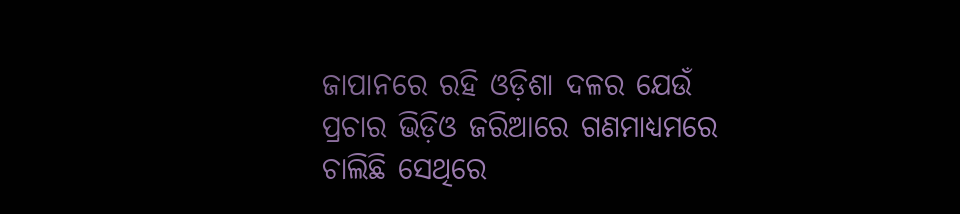ଜାପାନରେ ରହି ଓଡ଼ିଶା ଦଳର ଯେଉଁ ପ୍ରଚାର ଭିଡ଼ିଓ ଜରିଆରେ ଗଣମାଧ୍ୟମରେ ଚାଲିଛି ସେଥିରେ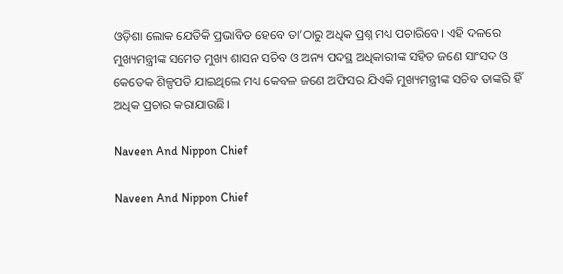ଓଡ଼ିଶା ଲୋକ ଯେତିକି ପ୍ରଭାବିତ ହେବେ ତା’ଠାରୁ ଅଧିକ ପ୍ରଶ୍ନ ମଧ୍ୟ ପଚାରିବେ। ଏହି ଦଳରେ ମୁଖ୍ୟମନ୍ତ୍ରୀଙ୍କ ସମେତ ମୁଖ୍ୟ ଶାସନ ସଚିବ ଓ ଅନ୍ୟ ପଦସ୍ଥ ଅଧିକାରୀଙ୍କ ସହିତ ଜଣେ ସାଂସଦ ଓ କେତେକ ଶିଳ୍ପପତି ଯାଇଥିଲେ ମଧ୍ୟ କେବଳ ଜଣେ ଅଫିସର ଯିଏକି ମୁଖ୍ୟମନ୍ତ୍ରୀଙ୍କ ସଚିବ ତାଙ୍କରି ହିଁ ଅଧିକ ପ୍ରଚାର କରାଯାଉଛି।

Naveen And Nippon Chief

Naveen And Nippon Chief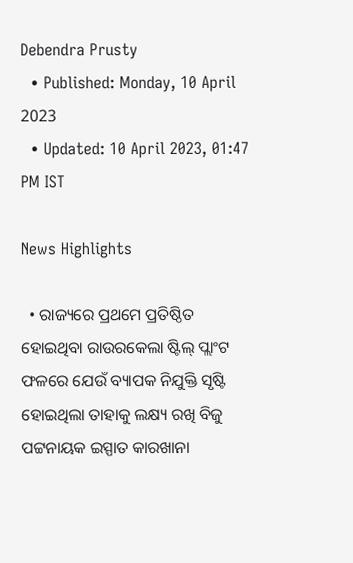Debendra Prusty
  • Published: Monday, 10 April 2023
  • Updated: 10 April 2023, 01:47 PM IST

News Highlights

  • ରାଜ୍ୟରେ ପ୍ରଥମେ ପ୍ରତିଷ୍ଠିତ ହୋଇଥିବା ରାଉରକେଲା ଷ୍ଟିଲ୍ ପ୍ଲାଂଟ ଫଳରେ ଯେଉଁ ବ୍ୟାପକ ନିଯୁକ୍ତି ସୃଷ୍ଟି ହୋଇଥିଲା ତାହାକୁ ଲକ୍ଷ୍ୟ ରଖି ବିଜୁ ପଟ୍ଟନାୟକ ଇସ୍ପାତ କାରଖାନା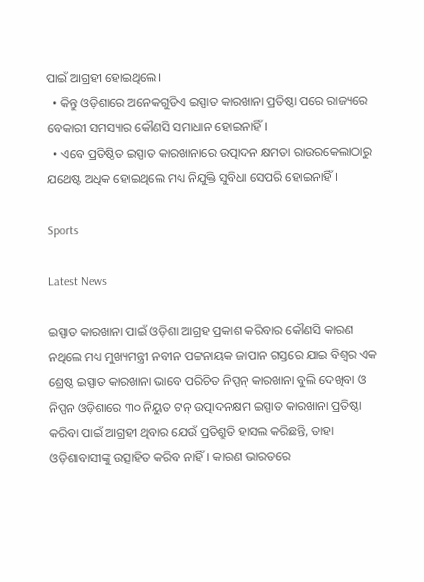ପାଇଁ ଆଗ୍ରହୀ ହୋଇଥିଲେ।
  • କିନ୍ତୁ ଓଡ଼ିଶାରେ ଅନେକଗୁଡିଏ ଇସ୍ପାତ କାରଖାନା ପ୍ରତିଷ୍ଠା ପରେ ରାଜ୍ୟରେ ବେକାରୀ ସମସ୍ୟାର କୌଣସି ସମାଧାନ ହୋଇନାହିଁ।
  • ଏବେ ପ୍ରତିଷ୍ଠିତ ଇସ୍ପାତ କାରଖାନାରେ ଉତ୍ପାଦନ କ୍ଷମତା ରାଉରକେଲାଠାରୁ ଯଥେଷ୍ଟ ଅଧିକ ହୋଇଥିଲେ ମଧ୍ୟ ନିଯୁକ୍ତି ସୁବିଧା ସେପରି ହୋଇନାହିଁ।

Sports

Latest News

ଇସ୍ପାତ କାରଖାନା ପାଇଁ ଓଡ଼ିଶା ଆଗ୍ରହ ପ୍ରକାଶ କରିବାର କୌଣସି କାରଣ ନଥିଲେ ମଧ୍ୟ ମୁଖ୍ୟମନ୍ତ୍ରୀ ନବୀନ ପଟ୍ଟନାୟକ ଜାପାନ ଗସ୍ତରେ ଯାଇ ବିଶ୍ୱର ଏକ ଶ୍ରେଷ୍ଠ ଇସ୍ପାତ କାରଖାନା ଭାବେ ପରିଚିତ ନିପ୍ପନ୍ କାରଖାନା ବୁଲି ଦେଖିବା ଓ ନିପ୍ପନ ଓଡ଼ିଶାରେ ୩୦ ନିୟୁତ ଟନ୍ ଉତ୍ପାଦନକ୍ଷମ ଇସ୍ପାତ କାରଖାନା ପ୍ରତିଷ୍ଠା କରିବା ପାଇଁ ଆଗ୍ରହୀ ଥିବାର ଯେଉଁ ପ୍ରତିଶ୍ରୁତି ହାସଲ କରିଛନ୍ତି, ତାହା ଓଡ଼ିଶାବାସୀଙ୍କୁ ଉତ୍ସାହିତ କରିବ ନାହିଁ। କାରଣ ଭାରତରେ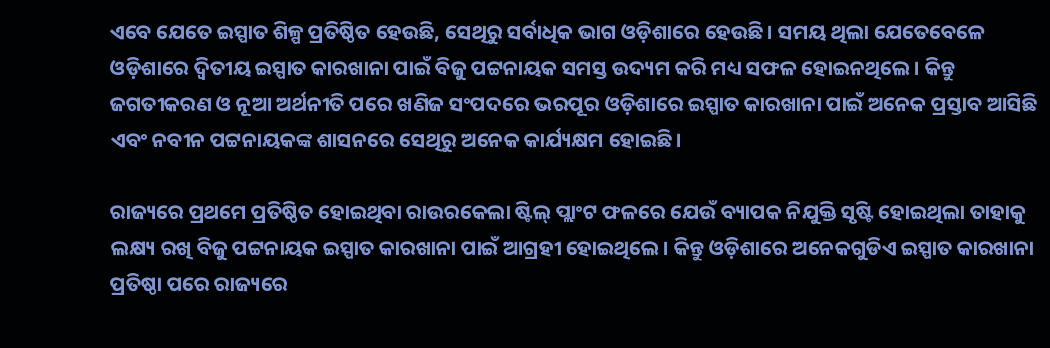ଏବେ ଯେତେ ଇସ୍ପାତ ଶିଳ୍ପ ପ୍ରତିଷ୍ଠିତ ହେଉଛି, ସେଥିରୁ ସର୍ବାଧିକ ଭାଗ ଓଡ଼ିଶାରେ ହେଉଛି। ସମୟ ଥିଲା ଯେତେବେଳେ ଓଡ଼ିଶାରେ ଦ୍ୱିତୀୟ ଇସ୍ପାତ କାରଖାନା ପାଇଁ ବିଜୁ ପଟ୍ଟନାୟକ ସମସ୍ତ ଉଦ୍ୟମ କରି ମଧ୍ୟ ସଫଳ ହୋଇନଥିଲେ। କିନ୍ତୁ ଜଗତୀକରଣ ଓ ନୂଆ ଅର୍ଥନୀତି ପରେ ଖଣିଜ ସଂପଦରେ ଭରପୂର ଓଡ଼ିଶାରେ ଇସ୍ପାତ କାରଖାନା ପାଇଁ ଅନେକ ପ୍ରସ୍ତାବ ଆସିଛି ଏବଂ ନବୀନ ପଟ୍ଟନାୟକଙ୍କ ଶାସନରେ ସେଥିରୁ ଅନେକ କାର୍ଯ୍ୟକ୍ଷମ ହୋଇଛି।

ରାଜ୍ୟରେ ପ୍ରଥମେ ପ୍ରତିଷ୍ଠିତ ହୋଇଥିବା ରାଉରକେଲା ଷ୍ଟିଲ୍ ପ୍ଲାଂଟ ଫଳରେ ଯେଉଁ ବ୍ୟାପକ ନିଯୁକ୍ତି ସୃଷ୍ଟି ହୋଇଥିଲା ତାହାକୁ ଲକ୍ଷ୍ୟ ରଖି ବିଜୁ ପଟ୍ଟନାୟକ ଇସ୍ପାତ କାରଖାନା ପାଇଁ ଆଗ୍ରହୀ ହୋଇଥିଲେ। କିନ୍ତୁ ଓଡ଼ିଶାରେ ଅନେକଗୁଡିଏ ଇସ୍ପାତ କାରଖାନା ପ୍ରତିଷ୍ଠା ପରେ ରାଜ୍ୟରେ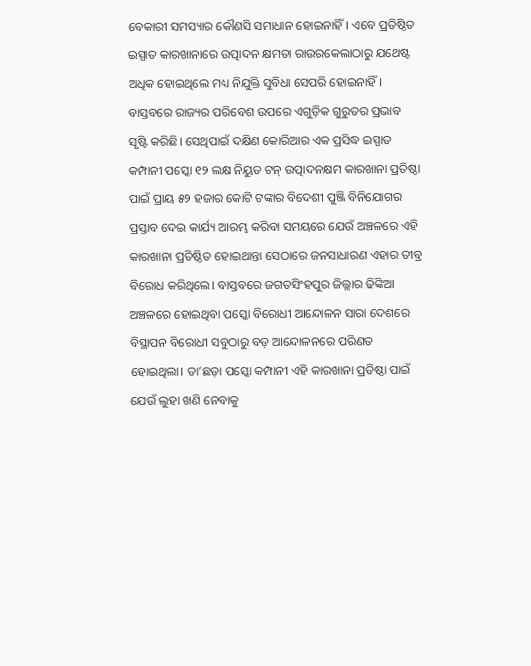ବେକାରୀ ସମସ୍ୟାର କୌଣସି ସମାଧାନ ହୋଇନାହିଁ। ଏବେ ପ୍ରତିଷ୍ଠିତ ଇସ୍ପାତ କାରଖାନାରେ ଉତ୍ପାଦନ କ୍ଷମତା ରାଉରକେଲାଠାରୁ ଯଥେଷ୍ଟ ଅଧିକ ହୋଇଥିଲେ ମଧ୍ୟ ନିଯୁକ୍ତି ସୁବିଧା ସେପରି ହୋଇନାହିଁ। ବାସ୍ତବରେ ରାଜ୍ୟର ପରିବେଶ ଉପରେ ଏଗୁଡ଼ିକ ଗୁରୁତର ପ୍ରଭାବ ସୃଷ୍ଟି କରିଛି। ସେଥିପାଇଁ ଦକ୍ଷିଣ କୋରିଆର ଏକ ପ୍ରସିଦ୍ଧ ଇସ୍ପାତ କମ୍ପାନୀ ପସ୍କୋ ୧୨ ଲକ୍ଷ ନିୟୁତ ଟନ୍ ଉତ୍ପାଦନକ୍ଷମ କାରଖାନା ପ୍ରତିଷ୍ଠା ପାଇଁ ପ୍ରାୟ ୫୨ ହଜାର କୋଟି ଟଙ୍କାର ବିଦେଶୀ ପୁଞ୍ଜି ବିନିଯୋଗର ପ୍ରସ୍ତାବ ଦେଇ କାର୍ଯ୍ୟ ଆରମ୍ଭ କରିବା ସମୟରେ ଯେଉଁ ଅଞ୍ଚଳରେ ଏହି କାରଖାନା ପ୍ରତିଷ୍ଠିତ ହୋଇଥାନ୍ତା ସେଠାରେ ଜନସାଧାରଣ ଏହାର ତୀବ୍ର ବିରୋଧ କରିଥିଲେ। ବାସ୍ତବରେ ଜଗତସିଂହପୁର ଜିଲ୍ଲାର ଢିଙ୍କିଆ ଅଞ୍ଚଳରେ ହୋଇଥିବା ପସ୍କୋ ବିରୋଧୀ ଆନ୍ଦୋଳନ ସାରା ଦେଶରେ ବିସ୍ଥାପନ ବିରୋଧୀ ସବୁଠାରୁ ବଡ଼ ଆନ୍ଦୋଳନରେ ପରିଣତ ହୋଇଥିଲା। ତା’ଛଡ଼ା ପସ୍କୋ କମ୍ପାନୀ ଏହି କାରଖାନା ପ୍ରତିଷ୍ଠା ପାଇଁ ଯେଉଁ ଲୁହା ଖଣି ନେବାକୁ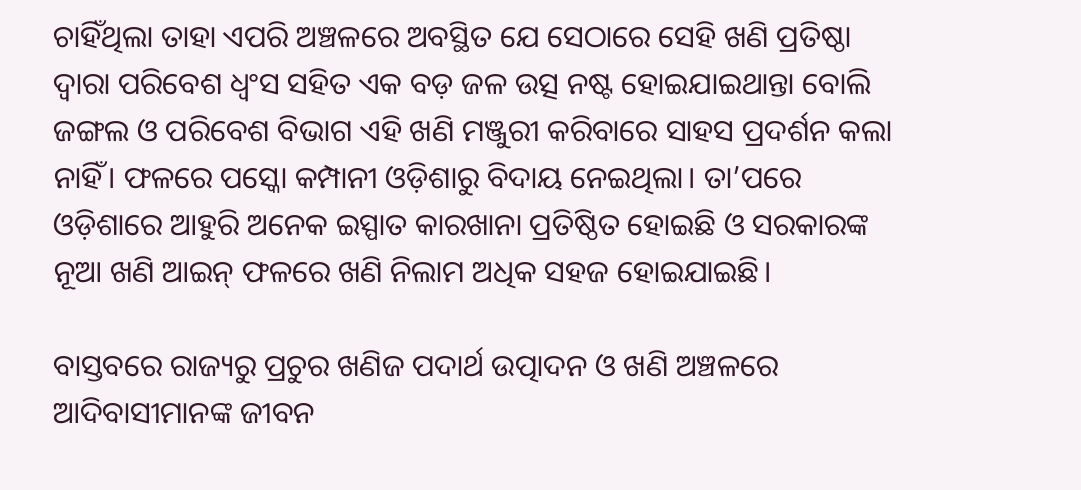ଚାହିଁଥିଲା ତାହା ଏପରି ଅଞ୍ଚଳରେ ଅବସ୍ଥିତ ଯେ ସେଠାରେ ସେହି ଖଣି ପ୍ରତିଷ୍ଠା ଦ୍ୱାରା ପରିବେଶ ଧ୍ୱଂସ ସହିତ ଏକ ବଡ଼ ଜଳ ଉତ୍ସ ନଷ୍ଟ ହୋଇଯାଇଥାନ୍ତା ବୋଲି ଜଙ୍ଗଲ ଓ ପରିବେଶ ବିଭାଗ ଏହି ଖଣି ମଞ୍ଜୁରୀ କରିବାରେ ସାହସ ପ୍ରଦର୍ଶନ କଲା ନାହିଁ। ଫଳରେ ପସ୍କୋ କମ୍ପାନୀ ଓଡ଼ିଶାରୁ ବିଦାୟ ନେଇଥିଲା। ତା’ପରେ ଓଡ଼ିଶାରେ ଆହୁରି ଅନେକ ଇସ୍ପାତ କାରଖାନା ପ୍ରତିଷ୍ଠିତ ହୋଇଛି ଓ ସରକାରଙ୍କ ନୂଆ ଖଣି ଆଇନ୍ ଫଳରେ ଖଣି ନିଲାମ ଅଧିକ ସହଜ ହୋଇଯାଇଛି।

ବାସ୍ତବରେ ରାଜ୍ୟରୁ ପ୍ରଚୁର ଖଣିଜ ପଦାର୍ଥ ଉତ୍ପାଦନ ଓ ଖଣି ଅଞ୍ଚଳରେ ଆଦିବାସୀମାନଙ୍କ ଜୀବନ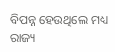ବିପନ୍ନ ହେଉଥିଲେ ମଧ୍ୟ ରାଜ୍ୟ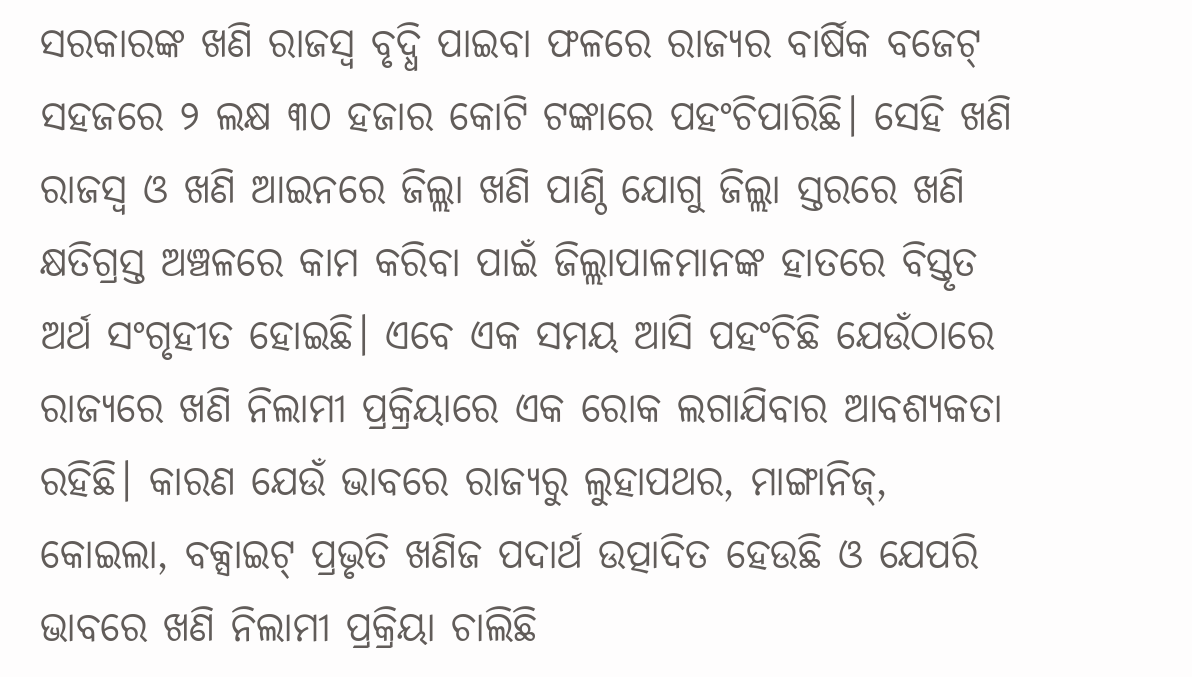ସରକାରଙ୍କ ଖଣି ରାଜସ୍ୱ ବୃଦ୍ଧି ପାଇବା ଫଳରେ ରାଜ୍ୟର ବାର୍ଷିକ ବଜେଟ୍ ସହଜରେ ୨ ଲକ୍ଷ ୩୦ ହଜାର କୋଟି ଟଙ୍କାରେ ପହଂଚିପାରିଛି। ସେହି ଖଣି ରାଜସ୍ୱ ଓ ଖଣି ଆଇନରେ ଜିଲ୍ଲା ଖଣି ପାଣ୍ଠି ଯୋଗୁ ଜିଲ୍ଲା ସ୍ତରରେ ଖଣି କ୍ଷତିଗ୍ରସ୍ତ ଅଞ୍ଚଳରେ କାମ କରିବା ପାଇଁ ଜିଲ୍ଲାପାଳମାନଙ୍କ ହାତରେ ବିସ୍ତୃତ ଅର୍ଥ ସଂଗୃହୀତ ହୋଇଛି। ଏବେ ଏକ ସମୟ ଆସି ପହଂଚିଛି ଯେଉଁଠାରେ ରାଜ୍ୟରେ ଖଣି ନିଲାମୀ ପ୍ରକ୍ରିୟାରେ ଏକ ରୋକ ଲଗାଯିବାର ଆବଶ୍ୟକତା ରହିଛି। କାରଣ ଯେଉଁ ଭାବରେ ରାଜ୍ୟରୁ ଲୁହାପଥର, ମାଙ୍ଗାନିଜ୍, କୋଇଲା, ବକ୍ସାଇଟ୍ ପ୍ରଭୃତି ଖଣିଜ ପଦାର୍ଥ ଉତ୍ପାଦିତ ହେଉଛି ଓ ଯେପରି ଭାବରେ ଖଣି ନିଲାମୀ ପ୍ରକ୍ରିୟା ଚାଲିଛି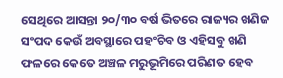ସେଥିରେ ଆସନ୍ତା ୨୦/୩୦ ବର୍ଷ ଭିତରେ ରାଜ୍ୟର ଖଣିଜ ସଂପଦ କେଉଁ ଅବସ୍ଥାରେ ପହଂଚିବ ଓ ଏହିସବୁ ଖଣି ଫଳରେ କେତେ ଅଞ୍ଚଳ ମରୁଭୂମିରେ ପରିଣତ ହେବ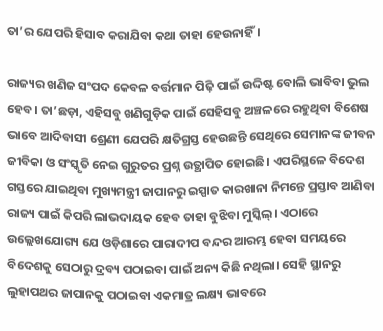ତା’ର ଯେପରି ହିସାବ କରାଯିବା କଥା ତାହା ହେଉନାହିଁ।

ରାଜ୍ୟର ଖଣିଜ ସଂପଦ କେବଳ ବର୍ତ୍ତମାନ ପିଢ଼ି ପାଇଁ ଉଦ୍ଦିଷ୍ଟ ବୋଲି ଭାବିବା ଭୁଲ ହେବ। ତା’ଛଡ଼ା, ଏହିସବୁ ଖଣିଗୁଡ଼ିକ ପାଇଁ ସେହିସବୁ ଅଞ୍ଚଳରେ ରହୁଥିବା ବିଶେଷ ଭାବେ ଆଦିବାସୀ ଶ୍ରେଣୀ ଯେପରି କ୍ଷତିଗ୍ରସ୍ତ ହେଉଛନ୍ତି ସେଥିରେ ସେମାନଙ୍କ ଜୀବନ ଜୀବିକା ଓ ସଂସ୍କୃତି ନେଇ ଗୁରୁତର ପ୍ରଶ୍ନ ଉତ୍ଥାପିତ ହୋଇଛି। ଏପରିସ୍ଥଳେ ବିଦେଶ ଗସ୍ତରେ ଯାଇଥିବା ମୁଖ୍ୟମନ୍ତ୍ରୀ ଜାପାନରୁ ଇସ୍ପାତ କାରଖାନା ନିମନ୍ତେ ପ୍ରସ୍ତାବ ଆଣିବା ରାଜ୍ୟ ପାଇଁ କିପରି ଲାଭଦାୟକ ହେବ ତାହା ବୁଝିବା ମୁସ୍କିଲ୍। ଏଠାରେ ଉଲ୍ଲେଖଯୋଗ୍ୟ ଯେ ଓଡ଼ିଶାରେ ପାରାଦୀପ ବନ୍ଦର ଆରମ୍ଭ ହେବା ସମୟରେ ବିଦେଶକୁ ସେଠାରୁ ଦ୍ରବ୍ୟ ପଠାଇବା ପାଇଁ ଅନ୍ୟ କିଛି ନଥିଲା। ସେହି ସ୍ଥାନରୁ ଲୁହାପଥର ଜାପାନକୁ ପଠାଇବା ଏକମାତ୍ର ଲକ୍ଷ୍ୟ ଭାବରେ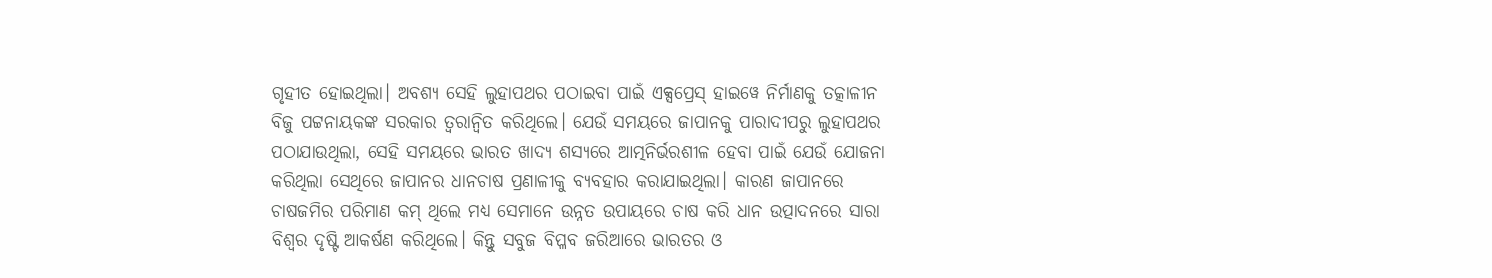ଗୃହୀତ ହୋଇଥିଲା। ଅବଶ୍ୟ ସେହି ଲୁହାପଥର ପଠାଇବା ପାଇଁ ଏକ୍ସପ୍ରେସ୍ ହାଇୱେ ନିର୍ମାଣକୁ ତତ୍କାଳୀନ ବିଜୁ ପଟ୍ଟନାୟକଙ୍କ ସରକାର ତ୍ୱରାନ୍ୱିତ କରିଥିଲେ। ଯେଉଁ ସମୟରେ ଜାପାନକୁ ପାରାଦୀପରୁ ଲୁହାପଥର ପଠାଯାଉଥିଲା, ସେହି ସମୟରେ ଭାରତ ଖାଦ୍ୟ ଶସ୍ୟରେ ଆତ୍ମନିର୍ଭରଶୀଳ ହେବା ପାଇଁ ଯେଉଁ ଯୋଜନା କରିଥିଲା ସେଥିରେ ଜାପାନର ଧାନଚାଷ ପ୍ରଣାଳୀକୁ ବ୍ୟବହାର କରାଯାଇଥିଲା। କାରଣ ଜାପାନରେ ଚାଷଜମିର ପରିମାଣ କମ୍ ଥିଲେ ମଧ୍ୟ ସେମାନେ ଉନ୍ନତ ଉପାୟରେ ଚାଷ କରି ଧାନ ଉତ୍ପାଦନରେ ସାରା ବିଶ୍ୱର ଦୃଷ୍ଟି ଆକର୍ଷଣ କରିଥିଲେ। କିନ୍ତୁ ସବୁଜ ବିପ୍ଳବ ଜରିଆରେ ଭାରତର ଓ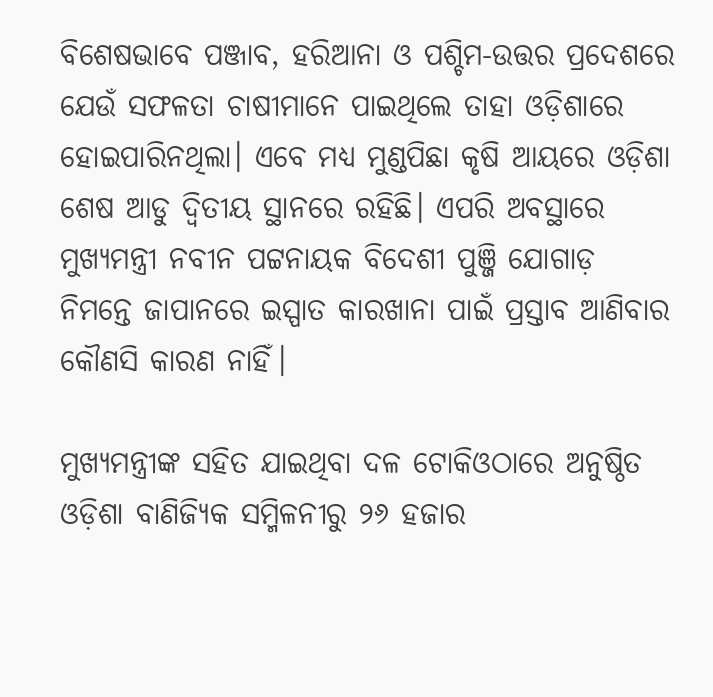ବିଶେଷଭାବେ ପଞ୍ଜାବ, ହରିଆନା ଓ ପଶ୍ଚିମ-ଉତ୍ତର ପ୍ରଦେଶରେ ଯେଉଁ ସଫଳତା ଚାଷୀମାନେ ପାଇଥିଲେ ତାହା ଓଡ଼ିଶାରେ ହୋଇପାରିନଥିଲା। ଏବେ ମଧ୍ୟ ମୁଣ୍ଡପିଛା କୃଷି ଆୟରେ ଓଡ଼ିଶା ଶେଷ ଆଡୁ ଦ୍ୱିତୀୟ ସ୍ଥାନରେ ରହିଛି। ଏପରି ଅବସ୍ଥାରେ ମୁଖ୍ୟମନ୍ତ୍ରୀ ନବୀନ ପଟ୍ଟନାୟକ ବିଦେଶୀ ପୁଞ୍ଜି ଯୋଗାଡ଼ ନିମନ୍ତେ ଜାପାନରେ ଇସ୍ପାତ କାରଖାନା ପାଇଁ ପ୍ରସ୍ତାବ ଆଣିବାର କୌଣସି କାରଣ ନାହିଁ।

ମୁଖ୍ୟମନ୍ତ୍ରୀଙ୍କ ସହିତ ଯାଇଥିବା ଦଳ ଟୋକିଓଠାରେ ଅନୁଷ୍ଠିତ ଓଡ଼ିଶା ବାଣିଜ୍ୟିକ ସମ୍ମିଳନୀରୁ ୨୬ ହଜାର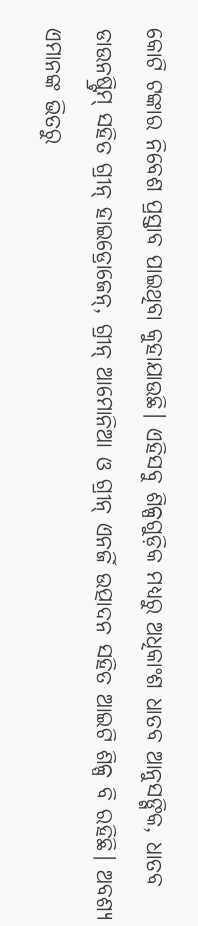କୋଟି ଟଙ୍କାର ନିବେଶ ପ୍ରସ୍ତାବ ପାଇଥିବା କୁହାଯାଉଛି। ଏହିସବୁ ଶିଳ୍ପଗୁଡ଼ିକ ମଧ୍ୟରୁ ଅଧିକାଂଶ ଧାତବ ଆନୁସଙ୍ଗିକ, ଧାତବ ଡାଉନଷ୍ଟ୍ରିମ୍ ସହିତ ଗ୍ରୀନ୍ ହାଇଡ୍ରୋଜେନ୍, ଗ୍ରୀନ୍ ଆମୋନିଆ ଓ ଗ୍ରୀନ୍ ଏନର୍ଜି ଉତ୍ପାଦନ ସହିତ ଆଇଟି ଶିଳ୍ପ ବି ରହିଛି। ଅବଶ୍ୟ ଏମାନଙ୍କ ଭିତରୁ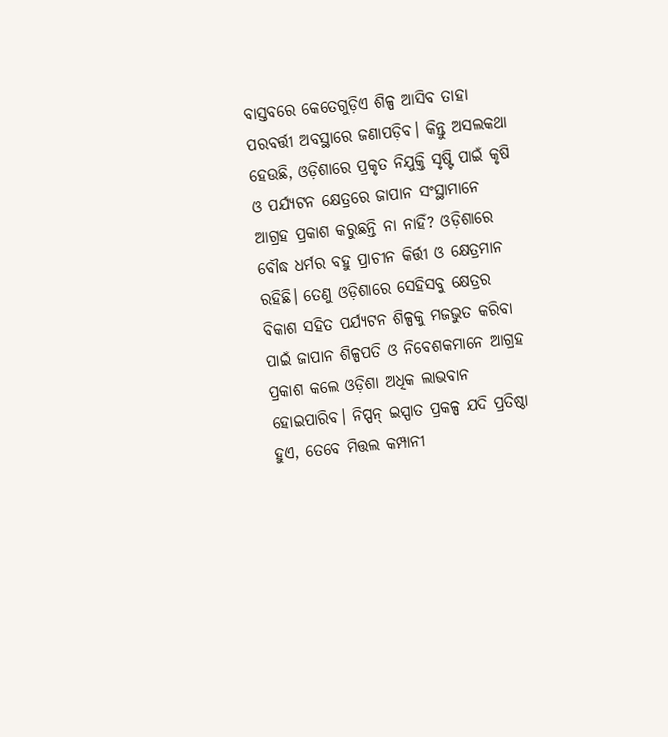ବାସ୍ତବରେ କେତେଗୁଡ଼ିଏ ଶିଳ୍ପ ଆସିବ ତାହା ପରବର୍ତ୍ତୀ ଅବସ୍ଥାରେ ଜଣାପଡ଼ିବ। କିନ୍ତୁ ଅସଲକଥା ହେଉଛି, ଓଡ଼ିଶାରେ ପ୍ରକୃତ ନିଯୁକ୍ତି ସୃଷ୍ଟି ପାଇଁ କୃଷି ଓ ପର୍ଯ୍ୟଟନ କ୍ଷେତ୍ରରେ ଜାପାନ ସଂସ୍ଥାମାନେ ଆଗ୍ରହ ପ୍ରକାଶ କରୁଛନ୍ତି ନା ନାହିଁ? ଓଡ଼ିଶାରେ ବୌଦ୍ଧ ଧର୍ମର ବହୁ ପ୍ରାଚୀନ କିର୍ତ୍ତୀ ଓ କ୍ଷେତ୍ରମାନ ରହିଛି। ତେଣୁ ଓଡ଼ିଶାରେ ସେହିସବୁ କ୍ଷେତ୍ରର ବିକାଶ ସହିତ ପର୍ଯ୍ୟଟନ ଶିଳ୍ପକୁ ମଜଭୁତ କରିବା ପାଇଁ ଜାପାନ ଶିଳ୍ପପତି ଓ ନିବେଶକମାନେ ଆଗ୍ରହ ପ୍ରକାଶ କଲେ ଓଡ଼ିଶା ଅଧିକ ଲାଭବାନ ହୋଇପାରିବ। ନିପ୍ପନ୍ ଇସ୍ପାତ ପ୍ରକଳ୍ପ ଯଦି ପ୍ରତିଷ୍ଠା ହୁଏ, ତେବେ ମିତ୍ତଲ କମ୍ପାନୀ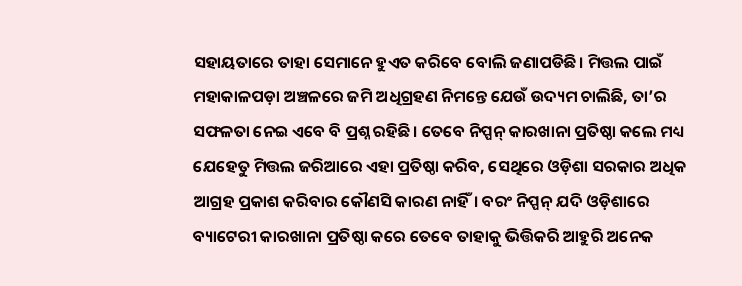ସହାୟତାରେ ତାହା ସେମାନେ ହୁଏତ କରିବେ ବୋଲି ଜଣାପଡିଛି। ମିତ୍ତଲ ପାଇଁ ମହାକାଳପଡ଼ା ଅଞ୍ଚଳରେ ଜମି ଅଧିଗ୍ରହଣ ନିମନ୍ତେ ଯେଉଁ ଉଦ୍ୟମ ଚାଲିଛି, ତା’ର ସଫଳତା ନେଇ ଏବେ ବି ପ୍ରଶ୍ନ ରହିଛି। ତେବେ ନିପ୍ପନ୍ କାରଖାନା ପ୍ରତିଷ୍ଠା କଲେ ମଧ୍ୟ ଯେହେତୁ ମିତ୍ତଲ ଜରିଆରେ ଏହା ପ୍ରତିଷ୍ଠା କରିବ, ସେଥିରେ ଓଡ଼ିଶା ସରକାର ଅଧିକ ଆଗ୍ରହ ପ୍ରକାଶ କରିବାର କୌଣସି କାରଣ ନାହିଁ। ବରଂ ନିପ୍ପନ୍ ଯଦି ଓଡ଼ିଶାରେ ବ୍ୟାଟେରୀ କାରଖାନା ପ୍ରତିଷ୍ଠା କରେ ତେବେ ତାହାକୁ ଭିତ୍ତିକରି ଆହୁରି ଅନେକ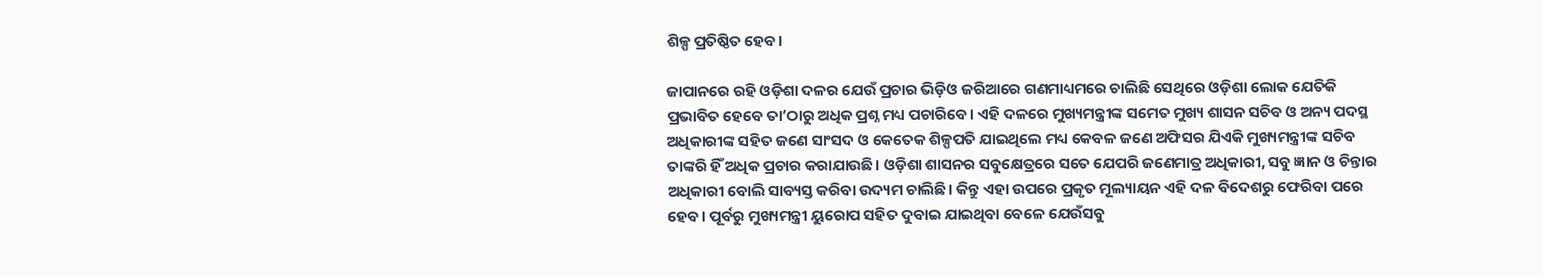ଶିଳ୍ପ ପ୍ରତିଷ୍ଠିତ ହେବ।

ଜାପାନରେ ରହି ଓଡ଼ିଶା ଦଳର ଯେଉଁ ପ୍ରଚାର ଭିଡ଼ିଓ ଜରିଆରେ ଗଣମାଧ୍ୟମରେ ଚାଲିଛି ସେଥିରେ ଓଡ଼ିଶା ଲୋକ ଯେତିକି ପ୍ରଭାବିତ ହେବେ ତା’ଠାରୁ ଅଧିକ ପ୍ରଶ୍ନ ମଧ୍ୟ ପଚାରିବେ। ଏହି ଦଳରେ ମୁଖ୍ୟମନ୍ତ୍ରୀଙ୍କ ସମେତ ମୁଖ୍ୟ ଶାସନ ସଚିବ ଓ ଅନ୍ୟ ପଦସ୍ଥ ଅଧିକାରୀଙ୍କ ସହିତ ଜଣେ ସାଂସଦ ଓ କେତେକ ଶିଳ୍ପପତି ଯାଇଥିଲେ ମଧ୍ୟ କେବଳ ଜଣେ ଅଫିସର ଯିଏକି ମୁଖ୍ୟମନ୍ତ୍ରୀଙ୍କ ସଚିବ ତାଙ୍କରି ହିଁ ଅଧିକ ପ୍ରଚାର କରାଯାଉଛି। ଓଡ଼ିଶା ଶାସନର ସବୁକ୍ଷେତ୍ରରେ ସତେ ଯେପରି ଜଣେମାତ୍ର ଅଧିକାରୀ, ସବୁ ଜ୍ଞାନ ଓ ଚିନ୍ତାର ଅଧିକାରୀ ବୋଲି ସାବ୍ୟସ୍ତ କରିବା ଉଦ୍ୟମ ଚାଲିଛି। କିନ୍ତୁ ଏହା ଉପରେ ପ୍ରକୃତ ମୂଲ୍ୟାୟନ ଏହି ଦଳ ବିଦେଶରୁ ଫେରିବା ପରେ ହେବ। ପୂର୍ବରୁ ମୁଖ୍ୟମନ୍ତ୍ରୀ ୟୁରୋପ ସହିତ ଦୁବାଇ ଯାଇଥିବା ବେଳେ ଯେଉଁସବୁ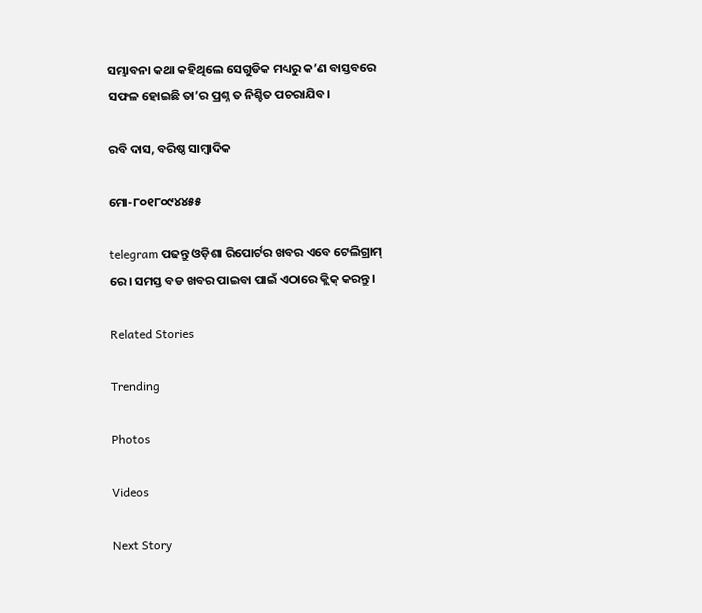ସମ୍ଭାବନା କଥା କହିଥିଲେ ସେଗୁଡିକ ମଧ୍ୟରୁ କ’ଣ ବାସ୍ତବରେ ସଫଳ ହୋଇଛି ତା’ର ପ୍ରଶ୍ନ ତ ନିଶ୍ଚିତ ପଚରାଯିବ।

ରବି ଦାସ, ବରିଷ୍ଠ ସାମ୍ବାଦିକ

ମୋ-୮୦୧୮୦୯୪୪୫୫

telegram ପଢନ୍ତୁ ଓଡ଼ିଶା ରିପୋର୍ଟର ଖବର ଏବେ ଟେଲିଗ୍ରାମ୍ ରେ। ସମସ୍ତ ବଡ ଖବର ପାଇବା ପାଇଁ ଏଠାରେ କ୍ଲିକ୍ କରନ୍ତୁ।

Related Stories

Trending

Photos

Videos

Next Story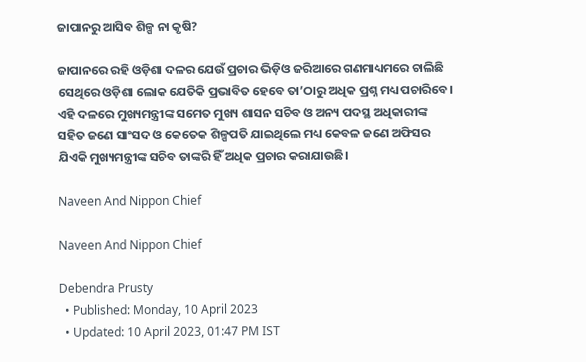ଜାପାନରୁ ଆସିବ ଶିଳ୍ପ ନା କୃଷି?

ଜାପାନରେ ରହି ଓଡ଼ିଶା ଦଳର ଯେଉଁ ପ୍ରଚାର ଭିଡ଼ିଓ ଜରିଆରେ ଗଣମାଧ୍ୟମରେ ଚାଲିଛି ସେଥିରେ ଓଡ଼ିଶା ଲୋକ ଯେତିକି ପ୍ରଭାବିତ ହେବେ ତା’ଠାରୁ ଅଧିକ ପ୍ରଶ୍ନ ମଧ୍ୟ ପଚାରିବେ। ଏହି ଦଳରେ ମୁଖ୍ୟମନ୍ତ୍ରୀଙ୍କ ସମେତ ମୁଖ୍ୟ ଶାସନ ସଚିବ ଓ ଅନ୍ୟ ପଦସ୍ଥ ଅଧିକାରୀଙ୍କ ସହିତ ଜଣେ ସାଂସଦ ଓ କେତେକ ଶିଳ୍ପପତି ଯାଇଥିଲେ ମଧ୍ୟ କେବଳ ଜଣେ ଅଫିସର ଯିଏକି ମୁଖ୍ୟମନ୍ତ୍ରୀଙ୍କ ସଚିବ ତାଙ୍କରି ହିଁ ଅଧିକ ପ୍ରଚାର କରାଯାଉଛି।

Naveen And Nippon Chief

Naveen And Nippon Chief

Debendra Prusty
  • Published: Monday, 10 April 2023
  • Updated: 10 April 2023, 01:47 PM IST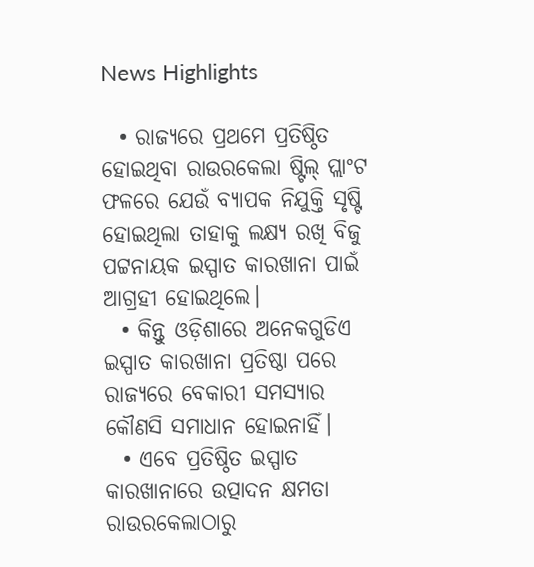News Highlights

  • ରାଜ୍ୟରେ ପ୍ରଥମେ ପ୍ରତିଷ୍ଠିତ ହୋଇଥିବା ରାଉରକେଲା ଷ୍ଟିଲ୍ ପ୍ଲାଂଟ ଫଳରେ ଯେଉଁ ବ୍ୟାପକ ନିଯୁକ୍ତି ସୃଷ୍ଟି ହୋଇଥିଲା ତାହାକୁ ଲକ୍ଷ୍ୟ ରଖି ବିଜୁ ପଟ୍ଟନାୟକ ଇସ୍ପାତ କାରଖାନା ପାଇଁ ଆଗ୍ରହୀ ହୋଇଥିଲେ।
  • କିନ୍ତୁ ଓଡ଼ିଶାରେ ଅନେକଗୁଡିଏ ଇସ୍ପାତ କାରଖାନା ପ୍ରତିଷ୍ଠା ପରେ ରାଜ୍ୟରେ ବେକାରୀ ସମସ୍ୟାର କୌଣସି ସମାଧାନ ହୋଇନାହିଁ।
  • ଏବେ ପ୍ରତିଷ୍ଠିତ ଇସ୍ପାତ କାରଖାନାରେ ଉତ୍ପାଦନ କ୍ଷମତା ରାଉରକେଲାଠାରୁ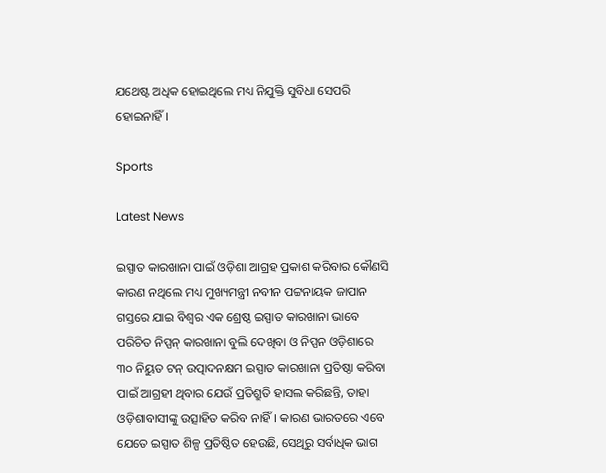ଯଥେଷ୍ଟ ଅଧିକ ହୋଇଥିଲେ ମଧ୍ୟ ନିଯୁକ୍ତି ସୁବିଧା ସେପରି ହୋଇନାହିଁ।

Sports

Latest News

ଇସ୍ପାତ କାରଖାନା ପାଇଁ ଓଡ଼ିଶା ଆଗ୍ରହ ପ୍ରକାଶ କରିବାର କୌଣସି କାରଣ ନଥିଲେ ମଧ୍ୟ ମୁଖ୍ୟମନ୍ତ୍ରୀ ନବୀନ ପଟ୍ଟନାୟକ ଜାପାନ ଗସ୍ତରେ ଯାଇ ବିଶ୍ୱର ଏକ ଶ୍ରେଷ୍ଠ ଇସ୍ପାତ କାରଖାନା ଭାବେ ପରିଚିତ ନିପ୍ପନ୍ କାରଖାନା ବୁଲି ଦେଖିବା ଓ ନିପ୍ପନ ଓଡ଼ିଶାରେ ୩୦ ନିୟୁତ ଟନ୍ ଉତ୍ପାଦନକ୍ଷମ ଇସ୍ପାତ କାରଖାନା ପ୍ରତିଷ୍ଠା କରିବା ପାଇଁ ଆଗ୍ରହୀ ଥିବାର ଯେଉଁ ପ୍ରତିଶ୍ରୁତି ହାସଲ କରିଛନ୍ତି, ତାହା ଓଡ଼ିଶାବାସୀଙ୍କୁ ଉତ୍ସାହିତ କରିବ ନାହିଁ। କାରଣ ଭାରତରେ ଏବେ ଯେତେ ଇସ୍ପାତ ଶିଳ୍ପ ପ୍ରତିଷ୍ଠିତ ହେଉଛି, ସେଥିରୁ ସର୍ବାଧିକ ଭାଗ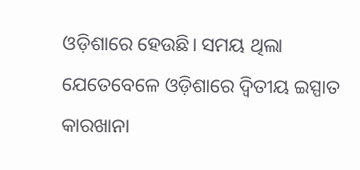ଓଡ଼ିଶାରେ ହେଉଛି। ସମୟ ଥିଲା ଯେତେବେଳେ ଓଡ଼ିଶାରେ ଦ୍ୱିତୀୟ ଇସ୍ପାତ କାରଖାନା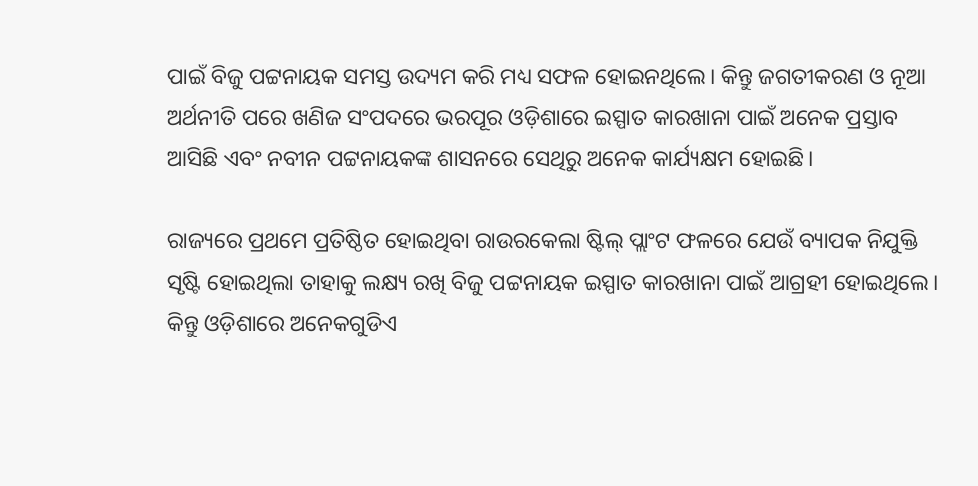ପାଇଁ ବିଜୁ ପଟ୍ଟନାୟକ ସମସ୍ତ ଉଦ୍ୟମ କରି ମଧ୍ୟ ସଫଳ ହୋଇନଥିଲେ। କିନ୍ତୁ ଜଗତୀକରଣ ଓ ନୂଆ ଅର୍ଥନୀତି ପରେ ଖଣିଜ ସଂପଦରେ ଭରପୂର ଓଡ଼ିଶାରେ ଇସ୍ପାତ କାରଖାନା ପାଇଁ ଅନେକ ପ୍ରସ୍ତାବ ଆସିଛି ଏବଂ ନବୀନ ପଟ୍ଟନାୟକଙ୍କ ଶାସନରେ ସେଥିରୁ ଅନେକ କାର୍ଯ୍ୟକ୍ଷମ ହୋଇଛି।

ରାଜ୍ୟରେ ପ୍ରଥମେ ପ୍ରତିଷ୍ଠିତ ହୋଇଥିବା ରାଉରକେଲା ଷ୍ଟିଲ୍ ପ୍ଲାଂଟ ଫଳରେ ଯେଉଁ ବ୍ୟାପକ ନିଯୁକ୍ତି ସୃଷ୍ଟି ହୋଇଥିଲା ତାହାକୁ ଲକ୍ଷ୍ୟ ରଖି ବିଜୁ ପଟ୍ଟନାୟକ ଇସ୍ପାତ କାରଖାନା ପାଇଁ ଆଗ୍ରହୀ ହୋଇଥିଲେ। କିନ୍ତୁ ଓଡ଼ିଶାରେ ଅନେକଗୁଡିଏ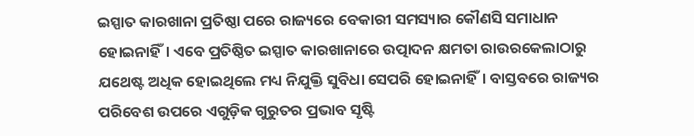ଇସ୍ପାତ କାରଖାନା ପ୍ରତିଷ୍ଠା ପରେ ରାଜ୍ୟରେ ବେକାରୀ ସମସ୍ୟାର କୌଣସି ସମାଧାନ ହୋଇନାହିଁ। ଏବେ ପ୍ରତିଷ୍ଠିତ ଇସ୍ପାତ କାରଖାନାରେ ଉତ୍ପାଦନ କ୍ଷମତା ରାଉରକେଲାଠାରୁ ଯଥେଷ୍ଟ ଅଧିକ ହୋଇଥିଲେ ମଧ୍ୟ ନିଯୁକ୍ତି ସୁବିଧା ସେପରି ହୋଇନାହିଁ। ବାସ୍ତବରେ ରାଜ୍ୟର ପରିବେଶ ଉପରେ ଏଗୁଡ଼ିକ ଗୁରୁତର ପ୍ରଭାବ ସୃଷ୍ଟି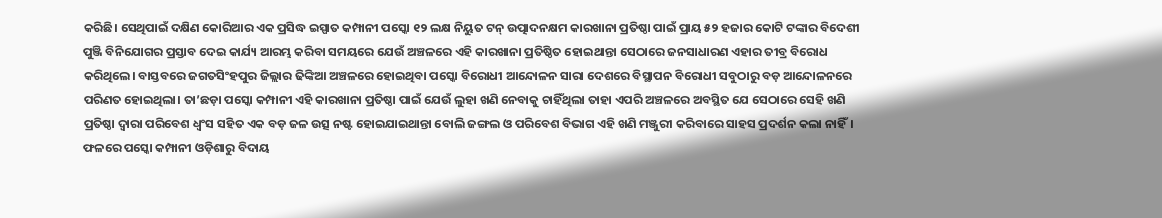କରିଛି। ସେଥିପାଇଁ ଦକ୍ଷିଣ କୋରିଆର ଏକ ପ୍ରସିଦ୍ଧ ଇସ୍ପାତ କମ୍ପାନୀ ପସ୍କୋ ୧୨ ଲକ୍ଷ ନିୟୁତ ଟନ୍ ଉତ୍ପାଦନକ୍ଷମ କାରଖାନା ପ୍ରତିଷ୍ଠା ପାଇଁ ପ୍ରାୟ ୫୨ ହଜାର କୋଟି ଟଙ୍କାର ବିଦେଶୀ ପୁଞ୍ଜି ବିନିଯୋଗର ପ୍ରସ୍ତାବ ଦେଇ କାର୍ଯ୍ୟ ଆରମ୍ଭ କରିବା ସମୟରେ ଯେଉଁ ଅଞ୍ଚଳରେ ଏହି କାରଖାନା ପ୍ରତିଷ୍ଠିତ ହୋଇଥାନ୍ତା ସେଠାରେ ଜନସାଧାରଣ ଏହାର ତୀବ୍ର ବିରୋଧ କରିଥିଲେ। ବାସ୍ତବରେ ଜଗତସିଂହପୁର ଜିଲ୍ଲାର ଢିଙ୍କିଆ ଅଞ୍ଚଳରେ ହୋଇଥିବା ପସ୍କୋ ବିରୋଧୀ ଆନ୍ଦୋଳନ ସାରା ଦେଶରେ ବିସ୍ଥାପନ ବିରୋଧୀ ସବୁଠାରୁ ବଡ଼ ଆନ୍ଦୋଳନରେ ପରିଣତ ହୋଇଥିଲା। ତା’ଛଡ଼ା ପସ୍କୋ କମ୍ପାନୀ ଏହି କାରଖାନା ପ୍ରତିଷ୍ଠା ପାଇଁ ଯେଉଁ ଲୁହା ଖଣି ନେବାକୁ ଚାହିଁଥିଲା ତାହା ଏପରି ଅଞ୍ଚଳରେ ଅବସ୍ଥିତ ଯେ ସେଠାରେ ସେହି ଖଣି ପ୍ରତିଷ୍ଠା ଦ୍ୱାରା ପରିବେଶ ଧ୍ୱଂସ ସହିତ ଏକ ବଡ଼ ଜଳ ଉତ୍ସ ନଷ୍ଟ ହୋଇଯାଇଥାନ୍ତା ବୋଲି ଜଙ୍ଗଲ ଓ ପରିବେଶ ବିଭାଗ ଏହି ଖଣି ମଞ୍ଜୁରୀ କରିବାରେ ସାହସ ପ୍ରଦର୍ଶନ କଲା ନାହିଁ। ଫଳରେ ପସ୍କୋ କମ୍ପାନୀ ଓଡ଼ିଶାରୁ ବିଦାୟ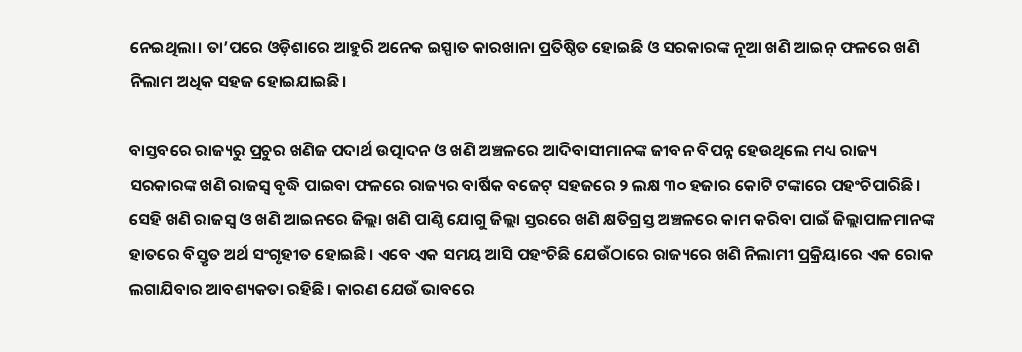ନେଇଥିଲା। ତା’ପରେ ଓଡ଼ିଶାରେ ଆହୁରି ଅନେକ ଇସ୍ପାତ କାରଖାନା ପ୍ରତିଷ୍ଠିତ ହୋଇଛି ଓ ସରକାରଙ୍କ ନୂଆ ଖଣି ଆଇନ୍ ଫଳରେ ଖଣି ନିଲାମ ଅଧିକ ସହଜ ହୋଇଯାଇଛି।

ବାସ୍ତବରେ ରାଜ୍ୟରୁ ପ୍ରଚୁର ଖଣିଜ ପଦାର୍ଥ ଉତ୍ପାଦନ ଓ ଖଣି ଅଞ୍ଚଳରେ ଆଦିବାସୀମାନଙ୍କ ଜୀବନ ବିପନ୍ନ ହେଉଥିଲେ ମଧ୍ୟ ରାଜ୍ୟ ସରକାରଙ୍କ ଖଣି ରାଜସ୍ୱ ବୃଦ୍ଧି ପାଇବା ଫଳରେ ରାଜ୍ୟର ବାର୍ଷିକ ବଜେଟ୍ ସହଜରେ ୨ ଲକ୍ଷ ୩୦ ହଜାର କୋଟି ଟଙ୍କାରେ ପହଂଚିପାରିଛି। ସେହି ଖଣି ରାଜସ୍ୱ ଓ ଖଣି ଆଇନରେ ଜିଲ୍ଲା ଖଣି ପାଣ୍ଠି ଯୋଗୁ ଜିଲ୍ଲା ସ୍ତରରେ ଖଣି କ୍ଷତିଗ୍ରସ୍ତ ଅଞ୍ଚଳରେ କାମ କରିବା ପାଇଁ ଜିଲ୍ଲାପାଳମାନଙ୍କ ହାତରେ ବିସ୍ତୃତ ଅର୍ଥ ସଂଗୃହୀତ ହୋଇଛି। ଏବେ ଏକ ସମୟ ଆସି ପହଂଚିଛି ଯେଉଁଠାରେ ରାଜ୍ୟରେ ଖଣି ନିଲାମୀ ପ୍ରକ୍ରିୟାରେ ଏକ ରୋକ ଲଗାଯିବାର ଆବଶ୍ୟକତା ରହିଛି। କାରଣ ଯେଉଁ ଭାବରେ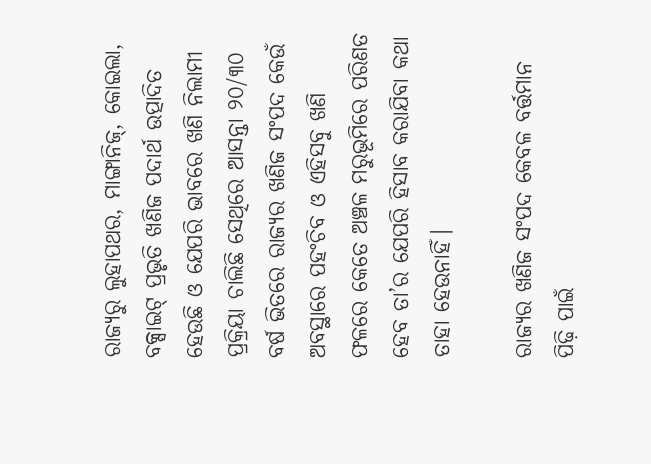ରାଜ୍ୟରୁ ଲୁହାପଥର, ମାଙ୍ଗାନିଜ୍, କୋଇଲା, ବକ୍ସାଇଟ୍ ପ୍ରଭୃତି ଖଣିଜ ପଦାର୍ଥ ଉତ୍ପାଦିତ ହେଉଛି ଓ ଯେପରି ଭାବରେ ଖଣି ନିଲାମୀ ପ୍ରକ୍ରିୟା ଚାଲିଛି ସେଥିରେ ଆସନ୍ତା ୨୦/୩୦ ବର୍ଷ ଭିତରେ ରାଜ୍ୟର ଖଣିଜ ସଂପଦ କେଉଁ ଅବସ୍ଥାରେ ପହଂଚିବ ଓ ଏହିସବୁ ଖଣି ଫଳରେ କେତେ ଅଞ୍ଚଳ ମରୁଭୂମିରେ ପରିଣତ ହେବ ତା’ର ଯେପରି ହିସାବ କରାଯିବା କଥା ତାହା ହେଉନାହିଁ।

ରାଜ୍ୟର ଖଣିଜ ସଂପଦ କେବଳ ବର୍ତ୍ତମାନ ପିଢ଼ି ପାଇଁ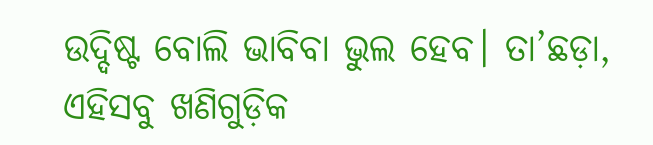ଉଦ୍ଦିଷ୍ଟ ବୋଲି ଭାବିବା ଭୁଲ ହେବ। ତା’ଛଡ଼ା, ଏହିସବୁ ଖଣିଗୁଡ଼ିକ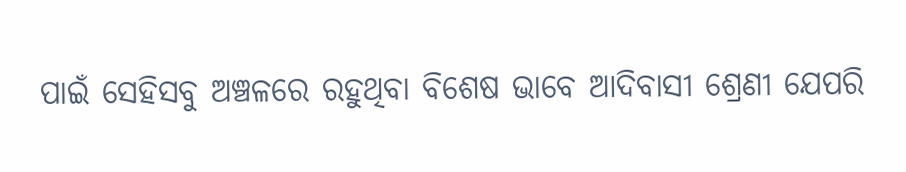ପାଇଁ ସେହିସବୁ ଅଞ୍ଚଳରେ ରହୁଥିବା ବିଶେଷ ଭାବେ ଆଦିବାସୀ ଶ୍ରେଣୀ ଯେପରି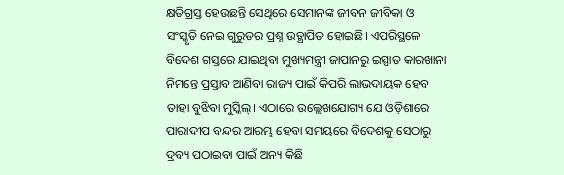କ୍ଷତିଗ୍ରସ୍ତ ହେଉଛନ୍ତି ସେଥିରେ ସେମାନଙ୍କ ଜୀବନ ଜୀବିକା ଓ ସଂସ୍କୃତି ନେଇ ଗୁରୁତର ପ୍ରଶ୍ନ ଉତ୍ଥାପିତ ହୋଇଛି। ଏପରିସ୍ଥଳେ ବିଦେଶ ଗସ୍ତରେ ଯାଇଥିବା ମୁଖ୍ୟମନ୍ତ୍ରୀ ଜାପାନରୁ ଇସ୍ପାତ କାରଖାନା ନିମନ୍ତେ ପ୍ରସ୍ତାବ ଆଣିବା ରାଜ୍ୟ ପାଇଁ କିପରି ଲାଭଦାୟକ ହେବ ତାହା ବୁଝିବା ମୁସ୍କିଲ୍। ଏଠାରେ ଉଲ୍ଲେଖଯୋଗ୍ୟ ଯେ ଓଡ଼ିଶାରେ ପାରାଦୀପ ବନ୍ଦର ଆରମ୍ଭ ହେବା ସମୟରେ ବିଦେଶକୁ ସେଠାରୁ ଦ୍ରବ୍ୟ ପଠାଇବା ପାଇଁ ଅନ୍ୟ କିଛି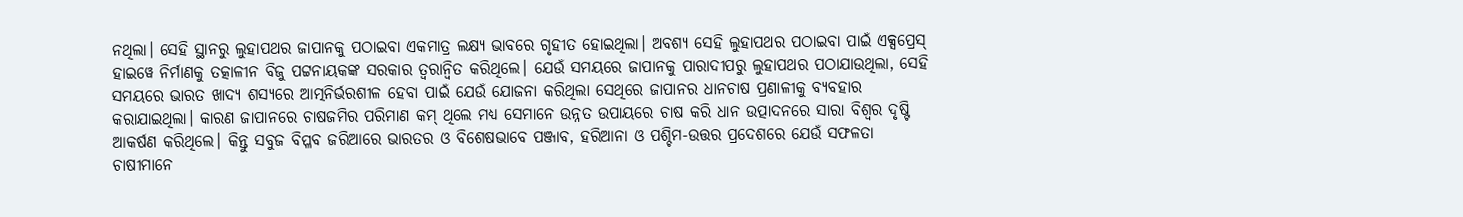ନଥିଲା। ସେହି ସ୍ଥାନରୁ ଲୁହାପଥର ଜାପାନକୁ ପଠାଇବା ଏକମାତ୍ର ଲକ୍ଷ୍ୟ ଭାବରେ ଗୃହୀତ ହୋଇଥିଲା। ଅବଶ୍ୟ ସେହି ଲୁହାପଥର ପଠାଇବା ପାଇଁ ଏକ୍ସପ୍ରେସ୍ ହାଇୱେ ନିର୍ମାଣକୁ ତତ୍କାଳୀନ ବିଜୁ ପଟ୍ଟନାୟକଙ୍କ ସରକାର ତ୍ୱରାନ୍ୱିତ କରିଥିଲେ। ଯେଉଁ ସମୟରେ ଜାପାନକୁ ପାରାଦୀପରୁ ଲୁହାପଥର ପଠାଯାଉଥିଲା, ସେହି ସମୟରେ ଭାରତ ଖାଦ୍ୟ ଶସ୍ୟରେ ଆତ୍ମନିର୍ଭରଶୀଳ ହେବା ପାଇଁ ଯେଉଁ ଯୋଜନା କରିଥିଲା ସେଥିରେ ଜାପାନର ଧାନଚାଷ ପ୍ରଣାଳୀକୁ ବ୍ୟବହାର କରାଯାଇଥିଲା। କାରଣ ଜାପାନରେ ଚାଷଜମିର ପରିମାଣ କମ୍ ଥିଲେ ମଧ୍ୟ ସେମାନେ ଉନ୍ନତ ଉପାୟରେ ଚାଷ କରି ଧାନ ଉତ୍ପାଦନରେ ସାରା ବିଶ୍ୱର ଦୃଷ୍ଟି ଆକର୍ଷଣ କରିଥିଲେ। କିନ୍ତୁ ସବୁଜ ବିପ୍ଳବ ଜରିଆରେ ଭାରତର ଓ ବିଶେଷଭାବେ ପଞ୍ଜାବ, ହରିଆନା ଓ ପଶ୍ଚିମ-ଉତ୍ତର ପ୍ରଦେଶରେ ଯେଉଁ ସଫଳତା ଚାଷୀମାନେ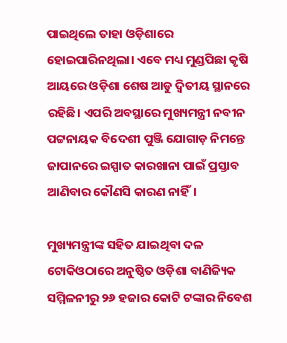ପାଇଥିଲେ ତାହା ଓଡ଼ିଶାରେ ହୋଇପାରିନଥିଲା। ଏବେ ମଧ୍ୟ ମୁଣ୍ଡପିଛା କୃଷି ଆୟରେ ଓଡ଼ିଶା ଶେଷ ଆଡୁ ଦ୍ୱିତୀୟ ସ୍ଥାନରେ ରହିଛି। ଏପରି ଅବସ୍ଥାରେ ମୁଖ୍ୟମନ୍ତ୍ରୀ ନବୀନ ପଟ୍ଟନାୟକ ବିଦେଶୀ ପୁଞ୍ଜି ଯୋଗାଡ଼ ନିମନ୍ତେ ଜାପାନରେ ଇସ୍ପାତ କାରଖାନା ପାଇଁ ପ୍ରସ୍ତାବ ଆଣିବାର କୌଣସି କାରଣ ନାହିଁ।

ମୁଖ୍ୟମନ୍ତ୍ରୀଙ୍କ ସହିତ ଯାଇଥିବା ଦଳ ଟୋକିଓଠାରେ ଅନୁଷ୍ଠିତ ଓଡ଼ିଶା ବାଣିଜ୍ୟିକ ସମ୍ମିଳନୀରୁ ୨୬ ହଜାର କୋଟି ଟଙ୍କାର ନିବେଶ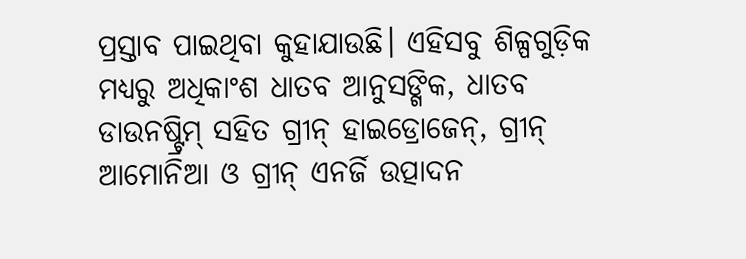ପ୍ରସ୍ତାବ ପାଇଥିବା କୁହାଯାଉଛି। ଏହିସବୁ ଶିଳ୍ପଗୁଡ଼ିକ ମଧ୍ୟରୁ ଅଧିକାଂଶ ଧାତବ ଆନୁସଙ୍ଗିକ, ଧାତବ ଡାଉନଷ୍ଟ୍ରିମ୍ ସହିତ ଗ୍ରୀନ୍ ହାଇଡ୍ରୋଜେନ୍, ଗ୍ରୀନ୍ ଆମୋନିଆ ଓ ଗ୍ରୀନ୍ ଏନର୍ଜି ଉତ୍ପାଦନ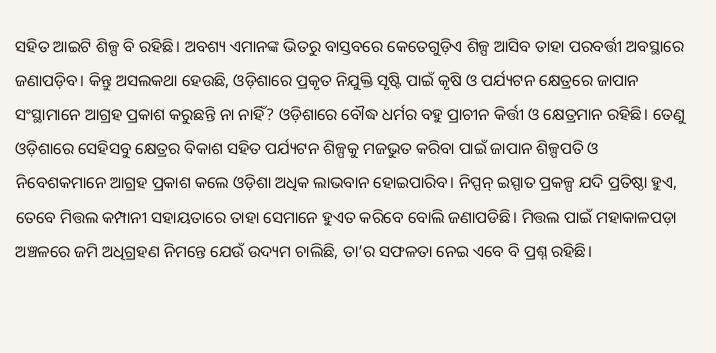ସହିତ ଆଇଟି ଶିଳ୍ପ ବି ରହିଛି। ଅବଶ୍ୟ ଏମାନଙ୍କ ଭିତରୁ ବାସ୍ତବରେ କେତେଗୁଡ଼ିଏ ଶିଳ୍ପ ଆସିବ ତାହା ପରବର୍ତ୍ତୀ ଅବସ୍ଥାରେ ଜଣାପଡ଼ିବ। କିନ୍ତୁ ଅସଲକଥା ହେଉଛି, ଓଡ଼ିଶାରେ ପ୍ରକୃତ ନିଯୁକ୍ତି ସୃଷ୍ଟି ପାଇଁ କୃଷି ଓ ପର୍ଯ୍ୟଟନ କ୍ଷେତ୍ରରେ ଜାପାନ ସଂସ୍ଥାମାନେ ଆଗ୍ରହ ପ୍ରକାଶ କରୁଛନ୍ତି ନା ନାହିଁ? ଓଡ଼ିଶାରେ ବୌଦ୍ଧ ଧର୍ମର ବହୁ ପ୍ରାଚୀନ କିର୍ତ୍ତୀ ଓ କ୍ଷେତ୍ରମାନ ରହିଛି। ତେଣୁ ଓଡ଼ିଶାରେ ସେହିସବୁ କ୍ଷେତ୍ରର ବିକାଶ ସହିତ ପର୍ଯ୍ୟଟନ ଶିଳ୍ପକୁ ମଜଭୁତ କରିବା ପାଇଁ ଜାପାନ ଶିଳ୍ପପତି ଓ ନିବେଶକମାନେ ଆଗ୍ରହ ପ୍ରକାଶ କଲେ ଓଡ଼ିଶା ଅଧିକ ଲାଭବାନ ହୋଇପାରିବ। ନିପ୍ପନ୍ ଇସ୍ପାତ ପ୍ରକଳ୍ପ ଯଦି ପ୍ରତିଷ୍ଠା ହୁଏ, ତେବେ ମିତ୍ତଲ କମ୍ପାନୀ ସହାୟତାରେ ତାହା ସେମାନେ ହୁଏତ କରିବେ ବୋଲି ଜଣାପଡିଛି। ମିତ୍ତଲ ପାଇଁ ମହାକାଳପଡ଼ା ଅଞ୍ଚଳରେ ଜମି ଅଧିଗ୍ରହଣ ନିମନ୍ତେ ଯେଉଁ ଉଦ୍ୟମ ଚାଲିଛି, ତା’ର ସଫଳତା ନେଇ ଏବେ ବି ପ୍ରଶ୍ନ ରହିଛି।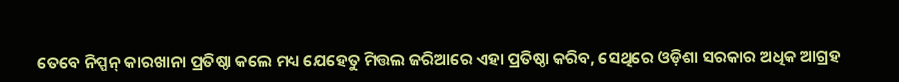ତେବେ ନିପ୍ପନ୍ କାରଖାନା ପ୍ରତିଷ୍ଠା କଲେ ମଧ୍ୟ ଯେହେତୁ ମିତ୍ତଲ ଜରିଆରେ ଏହା ପ୍ରତିଷ୍ଠା କରିବ, ସେଥିରେ ଓଡ଼ିଶା ସରକାର ଅଧିକ ଆଗ୍ରହ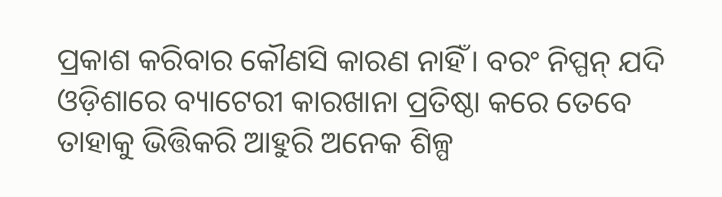ପ୍ରକାଶ କରିବାର କୌଣସି କାରଣ ନାହିଁ। ବରଂ ନିପ୍ପନ୍ ଯଦି ଓଡ଼ିଶାରେ ବ୍ୟାଟେରୀ କାରଖାନା ପ୍ରତିଷ୍ଠା କରେ ତେବେ ତାହାକୁ ଭିତ୍ତିକରି ଆହୁରି ଅନେକ ଶିଳ୍ପ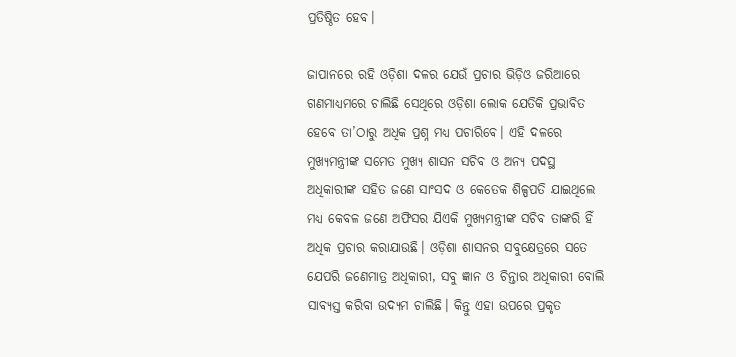ପ୍ରତିଷ୍ଠିତ ହେବ।

ଜାପାନରେ ରହି ଓଡ଼ିଶା ଦଳର ଯେଉଁ ପ୍ରଚାର ଭିଡ଼ିଓ ଜରିଆରେ ଗଣମାଧ୍ୟମରେ ଚାଲିଛି ସେଥିରେ ଓଡ଼ିଶା ଲୋକ ଯେତିକି ପ୍ରଭାବିତ ହେବେ ତା’ଠାରୁ ଅଧିକ ପ୍ରଶ୍ନ ମଧ୍ୟ ପଚାରିବେ। ଏହି ଦଳରେ ମୁଖ୍ୟମନ୍ତ୍ରୀଙ୍କ ସମେତ ମୁଖ୍ୟ ଶାସନ ସଚିବ ଓ ଅନ୍ୟ ପଦସ୍ଥ ଅଧିକାରୀଙ୍କ ସହିତ ଜଣେ ସାଂସଦ ଓ କେତେକ ଶିଳ୍ପପତି ଯାଇଥିଲେ ମଧ୍ୟ କେବଳ ଜଣେ ଅଫିସର ଯିଏକି ମୁଖ୍ୟମନ୍ତ୍ରୀଙ୍କ ସଚିବ ତାଙ୍କରି ହିଁ ଅଧିକ ପ୍ରଚାର କରାଯାଉଛି। ଓଡ଼ିଶା ଶାସନର ସବୁକ୍ଷେତ୍ରରେ ସତେ ଯେପରି ଜଣେମାତ୍ର ଅଧିକାରୀ, ସବୁ ଜ୍ଞାନ ଓ ଚିନ୍ତାର ଅଧିକାରୀ ବୋଲି ସାବ୍ୟସ୍ତ କରିବା ଉଦ୍ୟମ ଚାଲିଛି। କିନ୍ତୁ ଏହା ଉପରେ ପ୍ରକୃତ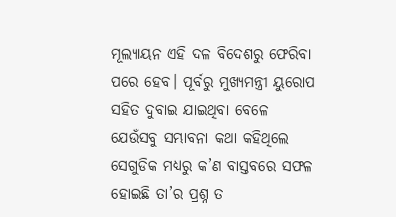ମୂଲ୍ୟାୟନ ଏହି ଦଳ ବିଦେଶରୁ ଫେରିବା ପରେ ହେବ। ପୂର୍ବରୁ ମୁଖ୍ୟମନ୍ତ୍ରୀ ୟୁରୋପ ସହିତ ଦୁବାଇ ଯାଇଥିବା ବେଳେ ଯେଉଁସବୁ ସମ୍ଭାବନା କଥା କହିଥିଲେ ସେଗୁଡିକ ମଧ୍ୟରୁ କ’ଣ ବାସ୍ତବରେ ସଫଳ ହୋଇଛି ତା’ର ପ୍ରଶ୍ନ ତ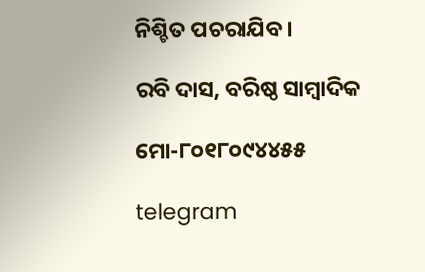ନିଶ୍ଚିତ ପଚରାଯିବ।

ରବି ଦାସ, ବରିଷ୍ଠ ସାମ୍ବାଦିକ

ମୋ-୮୦୧୮୦୯୪୪୫୫

telegram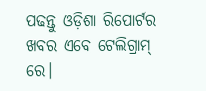ପଢନ୍ତୁ ଓଡ଼ିଶା ରିପୋର୍ଟର ଖବର ଏବେ ଟେଲିଗ୍ରାମ୍ ରେ।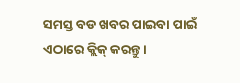ସମସ୍ତ ବଡ ଖବର ପାଇବା ପାଇଁ ଏଠାରେ କ୍ଲିକ୍ କରନ୍ତୁ।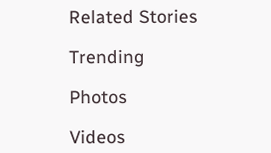Related Stories

Trending

Photos

Videos